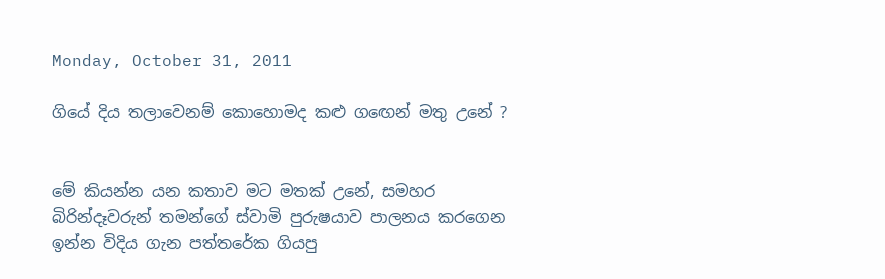Monday, October 31, 2011

ගියේ දිය තලාවෙනම් කොහොමද කළු ගඟෙන් මතු උනේ ?


මේ කියන්න යන කතාව මට මතක් උනේ, සමහර බිරින්දෑවරුන් තමන්ගේ ස්වාමි පුරුෂයාව පාලනය කරගෙන ඉන්න විදිය ගැන පත්තරේක ගියපු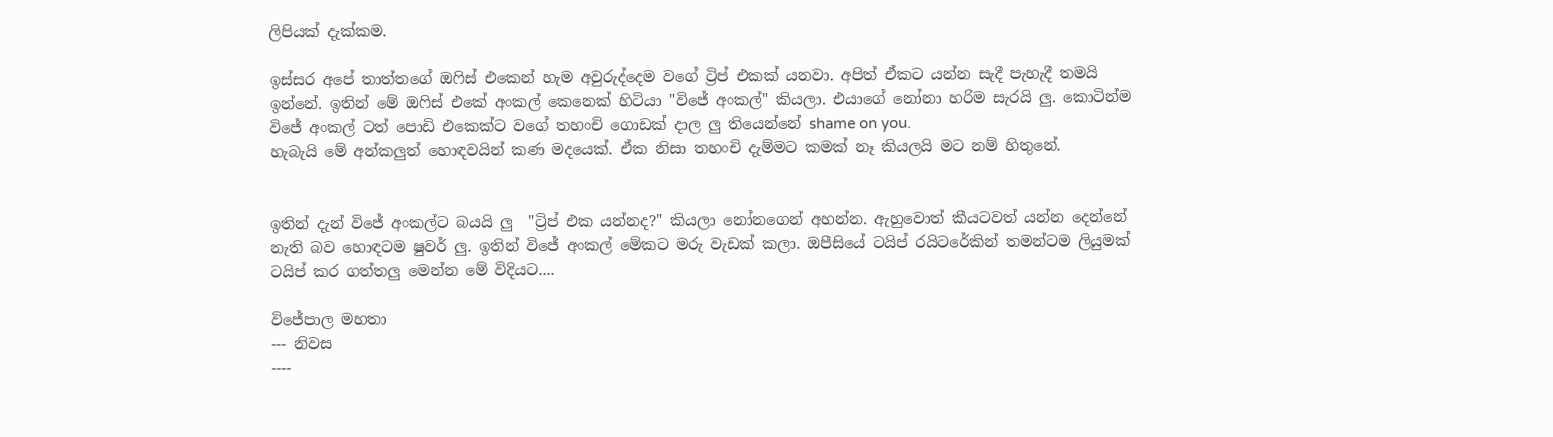ලිපියක් දැක්කම.

ඉස්සර අපේ තාත්තගේ ඔෆිස් එකෙන් හැම අවුරුද්දෙම වගේ ට්‍රිප් එකක් යනවා. අපිත් ඒකට යන්න සැදී පැහැදී තමයි ඉන්නේ. ඉතින් මේ ඔෆිස් එකේ අංකල් කෙනෙක් හිටියා "විජේ අංකල්" කියලා. එයාගේ නෝනා හරිම සැරයි ලු. කොටින්ම විජේ අංකල් ටත් පොඩි එකෙක්ට වගේ තහංචි ගොඩක් දාල ලු තියෙන්නේ shame on you.
හැබැයි මේ අන්කලුත් හොඳවයින් කණ මදයෙක්. ඒක නිසා තහංචි දැම්මට කමක් නෑ කියලයි මට නම් හිතුනේ.


ඉතින් දැන් විජේ අංකල්ට බයයි ලු  "ට්‍රිප් එක යන්නද?" කියලා නෝනගෙන් අහන්න. ඇහුවොත් කීයටවත් යන්න දෙන්නේ නැති බව හොඳටම ෂුවර් ලු. ඉතින් විජේ අංකල් මේකට මරු වැඩක් කලා. ඔපීසියේ ටයිප් රයිටරේකින් තමන්ටම ලියුමක් ටයිප් කර ගත්තලු මෙන්න මේ විදියට....

විජේපාල මහතා
--- නිවස
----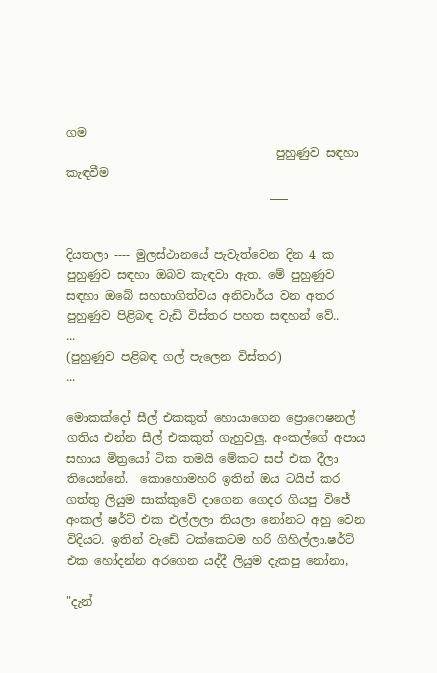ගම
                                   පුහුණුව සඳහා කැඳවීම
                                  ___


දියතලා ---- මුලස්ථානයේ පැවැත්වෙන දින 4 ක පුහුණුව සඳහා ඔබව කැඳවා ඇත. මේ පුහුණුව සඳහා ඔබේ සහභාගිත්වය අනිවාර්ය වන අතර පුහුණුව පිළිබඳ වැඩි විස්තර පහත සඳහන් වේ..
...
(පුහුණුව පළිබඳ ගල් පැලෙන විස්තර)
...

මොකක්දෝ සීල් එකකුත් හොයාගෙන ප්‍රොෆෙෂනල් ගතිය එන්න සීල් එකකුත් ගැහුවලු. අංකල්ගේ අපාය සහාය මිත්‍රයෝ ටික තමයි මේකට සප් එක දීලා තියෙන්නේ.  කොහොමහරි ඉතින් ඔය ටයිප් කර ගත්තු ලියුම සාක්කුවේ දාගෙන ගෙදර ගියපු විජේ අංකල් ෂර්ට් එක එල්ලලා තියලා නෝනට අහු වෙන විදියට. ඉතින් වැඩේ ටක්කෙටම හරි ගිහිල්ලා.ෂර්ට් එක හෝදන්න අරගෙන යද්දී ලියුම දැකපු නෝනා,

"දැන්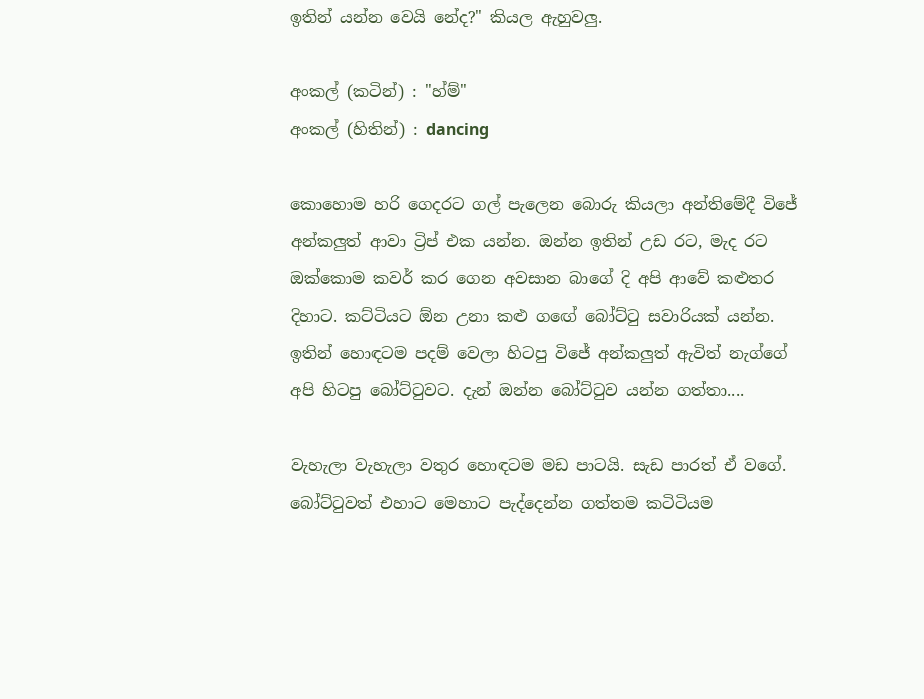ඉතින් යන්න වෙයි නේද?" කියල ඇහුවලු.

අංකල් (කටින්) : "හ්ම්"
අංකල් (හිතින්) : dancing

කොහොම හරි ගෙදරට ගල් පැලෙන බොරු කියලා අන්තිමේදී විජේ අන්කලුත් ආවා ට්‍රිප් එක යන්න. ඔන්න ඉතින් උඩ රට, මැද රට ඔක්කොම කවර් කර ගෙන අවසාන බාගේ දි අපි ආවේ කළුතර දිහාට. කට්ටියට ඕන උනා කළු ගඟේ බෝට්ටු සවාරියක් යන්න. ඉතින් හොඳටම පදම් වෙලා හිටපු විජේ අන්කලුත් ඇවිත් නැග්ගේ අපි හිටපු බෝට්ටුවට. දැන් ඔන්න බෝට්ටුව යන්න ගත්තා....

වැහැලා වැහැලා වතුර හොඳටම මඩ පාටයි. සැඩ පාරත් ඒ වගේ. බෝට්ටුවත් එහාට මෙහාට පැද්දෙන්න ගත්තම කටිටියම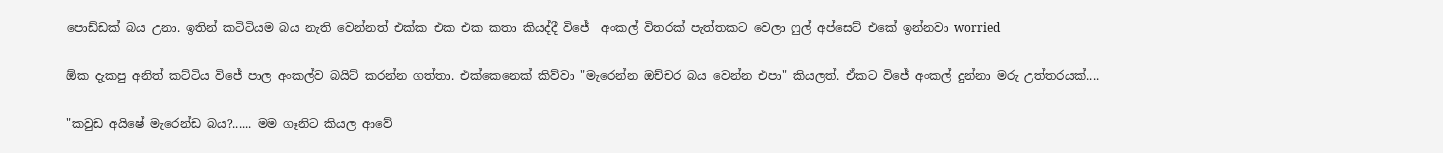පොඩ්ඩක් බය උනා. ඉතින් කටිටියම බය නැති වෙන්නත් එක්ක එක එක කතා කියද්දී විජේ  අංකල් විතරක් පැත්තකට වෙලා ෆුල් අප්සෙට් එකේ ඉන්නවා worried

ඕක දැකපු අනිත් කට්ටිය විජේ පාල අංකල්ව බයිට් කරන්න ගත්තා. එක්කෙනෙක් කිව්වා "මැරෙන්න ඔච්චර බය වෙන්න එපා" කියලත්. ඒකට විජේ අංකල් දුන්නා මරු උත්තරයක්‌....

"කවුඩ අයිෂේ මැරෙන්ඩ බය?...... මම ගෑනිට කියල ආවේ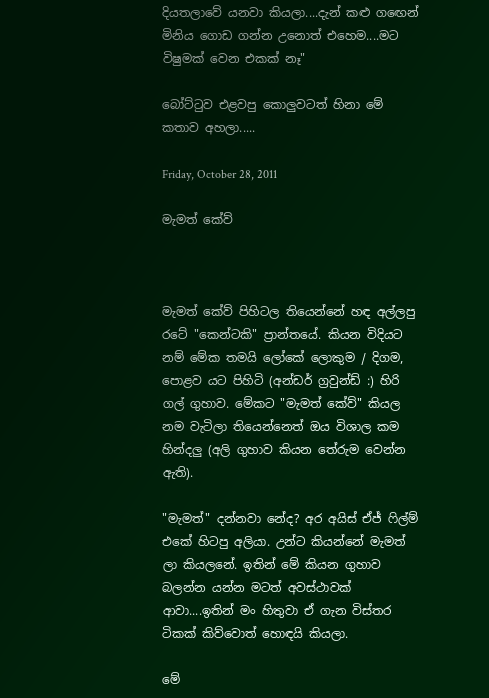දියතලාවේ යනවා කියලා....දැන් කළු ගඟෙන් මිනිය ගොඩ ගන්න උනොත් එහෙම....මට විෂුමක් වෙන එකක් නෑ"

බෝට්ටුව එළවපු කොලුවටත් හිනා මේ කතාව අහලා.....

Friday, October 28, 2011

මැමත් කේව්



මැමත් කේව් පිහිටල තියෙන්නේ හඳ අල්ලපු රටේ "කෙන්ටකි" ප්‍රාන්තයේ. කියන විදියට නම් මේක තමයි ලෝකේ ලොකුම / දිගම, පොළව යට පිහිටි (අන්ඩර් ග්‍රවුන්ඩ් :) හිරි ගල් ගුහාව. මේකට "මැමත් කේව්" කියල නම වැටිලා තියෙන්නෙත් ඔය විශාල කම හින්දලු (අලි ගුහාව කියන තේරුම වෙන්න ඇති).

"මැමත්" දන්නවා නේද? අර අයිස් ඒජ් ෆිල්ම් එකේ හිටපු අලියා. උන්ට කියන්නේ මැමත් ලා කියලනේ. ඉතින් මේ කියන ගුහාව බලන්න යන්න මටත් අවස්ථාවක් ආවා....ඉතින් මං හිතුවා ඒ ගැන විස්තර ටිකක් කිව්වොත් හොඳයි කියලා.

මේ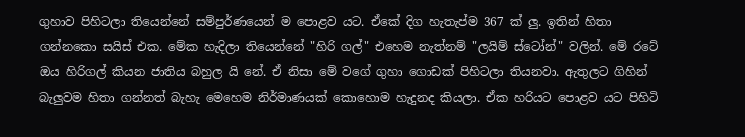ගුහාව පිහිටලා තියෙන්නේ සම්පුර්ණයෙන් ම පොළව යට. ඒකේ දිග හැතැප්ම 367 ක් ලු. ඉතින් හිතා ගන්නකො සයිස් එක. මේක හැදිලා තියෙන්නේ "හිරි ගල්" එහෙම නැත්නම් "ලයිම් ස්ටෝන්" වලින්. මේ රටේ ඔය හිරිගල් කියන ජාතිය බහුල යි නේ. ඒ නිසා මේ වගේ ගුහා ගොඩක් පිහිටලා තියනවා. ඇතුලට ගිහින් බැලුවම හිතා ගන්නත් බැහැ මෙහෙම නිර්මාණයක් කොහොම හැදුනද කියලා. ඒක හරියට පොළව යට පිහිටි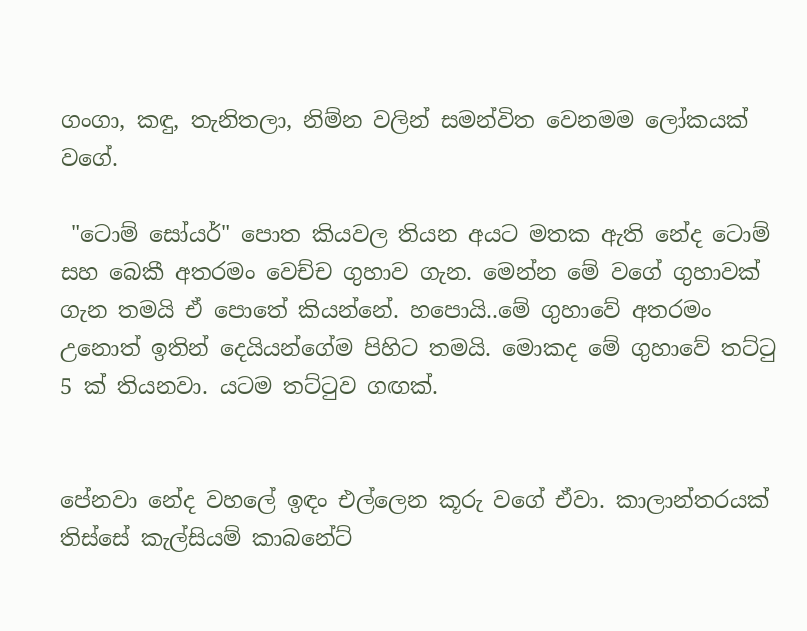ගංගා, කඳු, තැනිතලා, නිම්න වලින් සමන්විත වෙනමම ලෝකයක් වගේ.

 "ටොම් සෝයර්" පොත කියවල තියන අයට මතක ඇති නේද ටොම් සහ බෙකී අතරමං වෙච්ච ගුහාව ගැන. මෙන්න මේ වගේ ගුහාවක් ගැන තමයි ඒ පොතේ කියන්නේ. හපොයි..මේ ගුහාවේ අතරමං උනොත් ඉතින් දෙයියන්ගේම පිහිට තමයි. මොකද මේ ගුහාවේ තට්ටු 5 ක් තියනවා. යටම තට්ටුව ගඟක්.


පේනවා නේද වහලේ ඉඳං එල්ලෙන කූරු වගේ ඒවා. කාලාන්තරයක් තිස්සේ කැල්සියම් කාබනේට්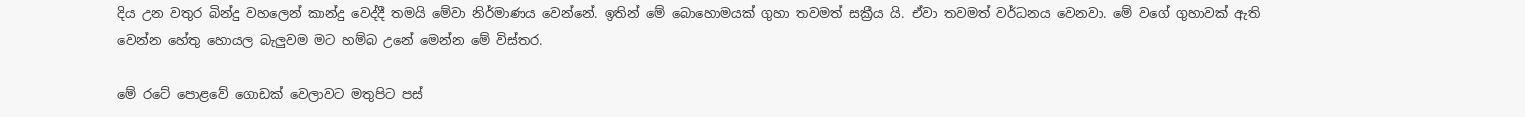දිය උන වතුර බින්දු වහලෙන් කාන්දු වෙද්දී තමයි මේවා නිර්මාණය වෙන්නේ. ඉතින් මේ බොහොමයක් ගුහා තවමත් සක්‍රීය යි. ඒවා තවමත් වර්ධනය වෙනවා. මේ වගේ ගුහාවක් ඇති වෙන්න හේතු හොයල බැලුවම මට හම්බ උනේ මෙන්න මේ විස්තර.

මේ රටේ පොළවේ ගොඩක් වෙලාවට මතුපිට පස්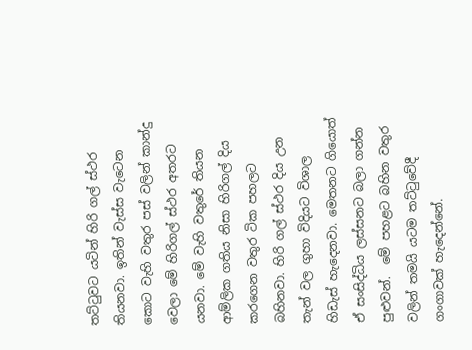තට්ටුවට යටින් හිරි ගල් ස්ථර තියනවා. ඉතින් වැස්ස වැටෙන කොට වැහි වතුර පස් වලින් කාන්දු වෙලා මේ හිරිගල් ස්ථර අතරට යනවා. මේ වැහි වතුරේ තියන ආම්ලික ගතිය නිසා හිරිගල් දිය කරගෙන වතුර ටික පහලට බහිනවා. හිරි ගල් ස්ථර දිය උන තැන් වල ගුහා විදියට විශාල හිඩැස් හැදෙනවා. මෙතනට ගියොත් ඒ සංසිද්ධිය ලස්සනට බලා ගන්න පුළුවන්.  මේ පහළට බහින වතුර වලින් තමයි යටම තට්ටුවේදී ගංගාවක් හැදෙන්නේ.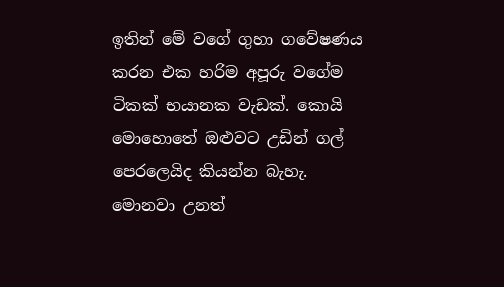ඉතින් මේ වගේ ගුහා ගවේෂණය කරන එක හරිම අපූරු වගේම ටිකක් භයානක වැඩක්. කොයි මොහොතේ ඔළුවට උඩින් ගල් පෙරලෙයිද කියන්න බැහැ. මොනවා උනත්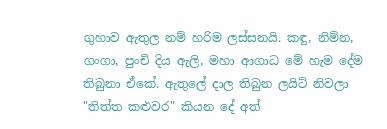ගුහාව ඇතුල නම් හරිම ලස්සනයි. කඳු, නිම්න, ගංගා, පුංචි දිය ඇලි, මහා ආගාධ මේ හැම දේම තිබුනා ඒකේ. ඇතුලේ දාල තිබුන ලයිට් නිවලා "තිත්ත කළුවර" කියන දේ අත්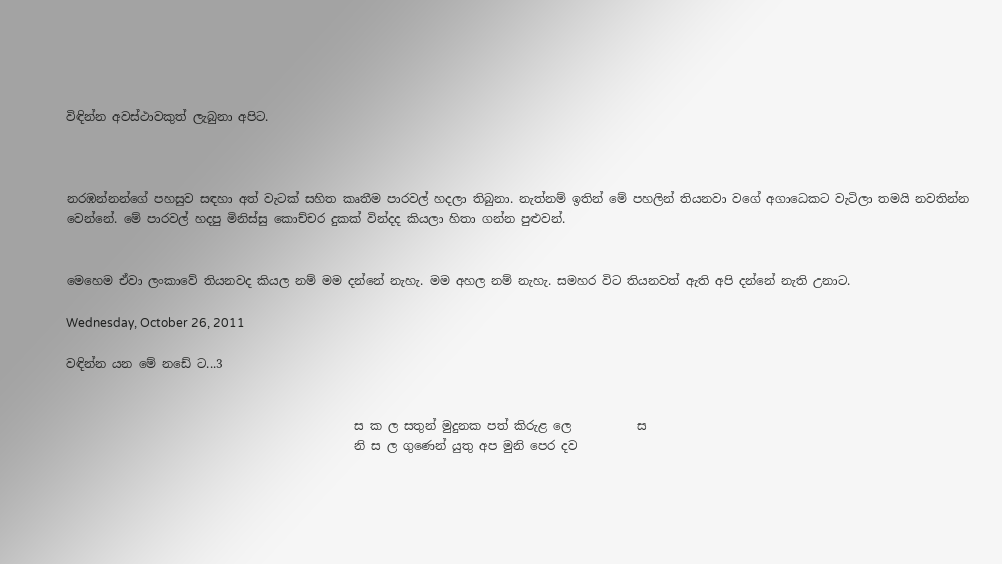විඳින්න අවස්ථාවකුත් ලැබුනා අපිට.



නරඹන්නන්ගේ පහසුව සඳහා අත් වැටක් සහිත කෘතීම පාරවල් හදලා තිබුනා. නැත්නම් ඉතින් මේ පහලින් තියනවා වගේ අගාධෙකට වැටිලා තමයි නවතින්න වෙන්නේ. මේ පාරවල් හදපු මිනිස්සු කොච්චර දුකක් වින්දද කියලා හිතා ගන්න පුළුවන්.


මෙහෙම ඒවා ලංකාවේ තියනවද කියල නම් මම දන්නේ නැහැ. මම අහල නම් නැහැ. සමහර විට තියනවත් ඇති අපි දන්නේ නැති උනාට.

Wednesday, October 26, 2011

වඳින්න යන මේ නඩේ ට...3


                                                ස ක ල සතුන් මුදුනක පත් කිරුළ ලෙ           ස
                                                නි ස ල ගුණෙන් යුතු අප මුනි පෙර දව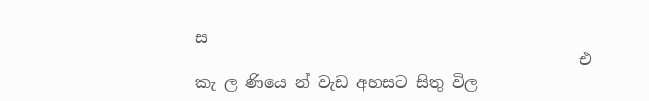ස
                                                එ කැ ල ණියෙ න් වැඩ අහසට සිතු විල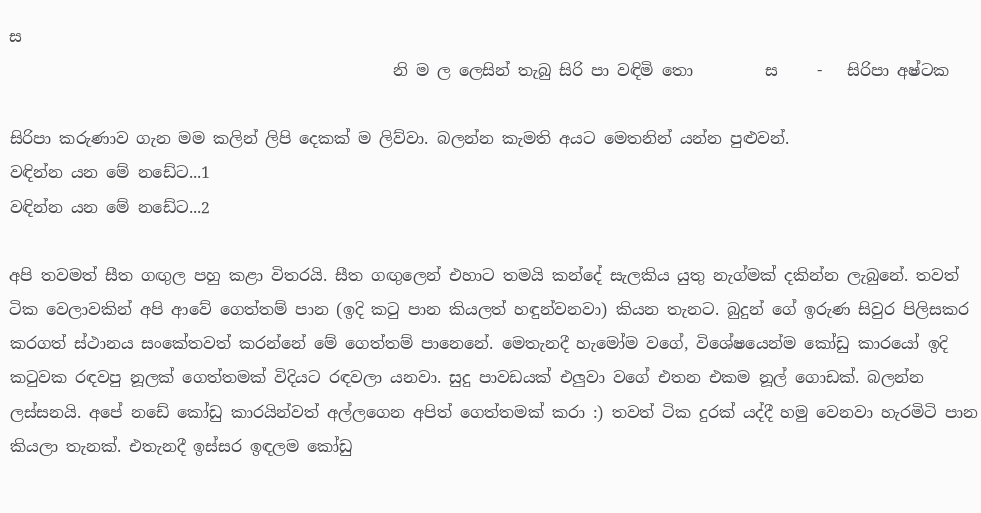ස
                                                නි ම ල ලෙසින් තැබු සිරි පා වඳිමි තො         ස     -   සිරිපා අෂ්ටක

සිරිපා කරුණාව ගැන මම කලින් ලිපි දෙකක් ම ලිව්වා. බලන්න කැමති අයට මෙතනින් යන්න පුළුවන්.
වඳින්න යන මේ නඩේට...1
වඳින්න යන මේ නඩේට...2

අපි තවමත් සීත ගඟුල පහු කළා විතරයි. සීත ගඟුලෙන් එහාට තමයි කන්දේ සැලකිය යුතු නැග්මක් දකින්න ලැබුනේ. තවත් ටික වෙලාවකින් අපි ආවේ ගෙත්තම් පාන (ඉදි කටු පාන කියලත් හඳුන්වනවා) කියන තැනට. බුදුන් ගේ ඉරුණ සිවුර පිලිසකර කරගත් ස්ථානය සංකේතවත් කරන්නේ මේ ගෙත්තම් පානෙනේ. මෙතැනදී හැමෝම වගේ, විශේෂයෙන්ම කෝඩු කාරයෝ ඉදි කටුවක රඳවපු නූලක් ගෙත්තමක් විදියට රඳවලා යනවා. සුදු පාවඩයක් එලුවා වගේ එතන එකම නූල් ගොඩක්. බලන්න ලස්සනයි. අපේ නඩේ කෝඩු කාරයින්වත් අල්ලගෙන අපිත් ගෙත්තමක් කරා :) තවත් ටික දුරක් යද්දී හමු වෙනවා හැරමිටි පාන කියලා තැනක්. එතැනදී ඉස්සර ඉඳලම කෝඩු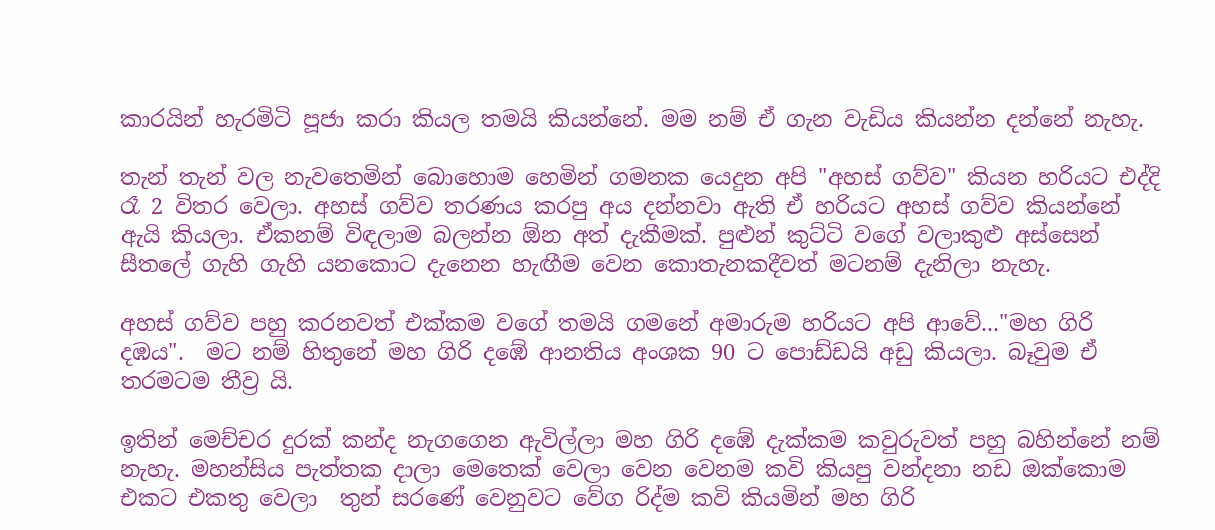කාරයින් හැරමිටි පූජා කරා කියල තමයි කියන්නේ. මම නම් ඒ ගැන වැඩිය කියන්න දන්නේ නැහැ.

තැන් තැන් වල නැවතෙමින් බොහොම හෙමින් ගමනක යෙදුන අපි "අහස් ගව්ව" කියන හරියට එද්දි රෑ 2 විතර වෙලා. අහස් ගව්ව තරණය කරපු අය දන්නවා ඇති ඒ හරියට අහස් ගව්ව කියන්නේ ඇයි කියලා. ඒකනම් විඳලාම බලන්න ඕන අත් දැකීමක්. පුළුන් කුට්ටි වගේ වලාකුළු අස්සෙන් සීතලේ ගැහි ගැහි යනකොට දැනෙන හැඟීම වෙන කොතැනකදීවත් මටනම් දැනිලා නැහැ.

අහස් ගව්ව පහු කරනවත් එක්කම වගේ තමයි ගමනේ අමාරුම හරියට අපි ආවේ..."මහ ගිරි දඹය".  මට නම් හිතුනේ මහ ගිරි දඹේ ආනතිය අංශක 90 ට පොඩ්ඩයි අඩු කියලා. බෑවුම ඒ තරමටම තීව්‍ර යි.

ඉතින් මෙච්චර දුරක් කන්ද නැගගෙන ඇවිල්ලා මහ ගිරි දඹේ දැක්කම කවුරුවත් පහු බහින්නේ නම් නැහැ. මහන්සිය පැත්තක දාලා මෙතෙක් වෙලා වෙන වෙනම කවි කියපු වන්දනා නඩ ඔක්කොම එකට එකතු වෙලා  තුන් සරණේ වෙනුවට වේග රිද්ම කවි කියමින් මහ ගිරි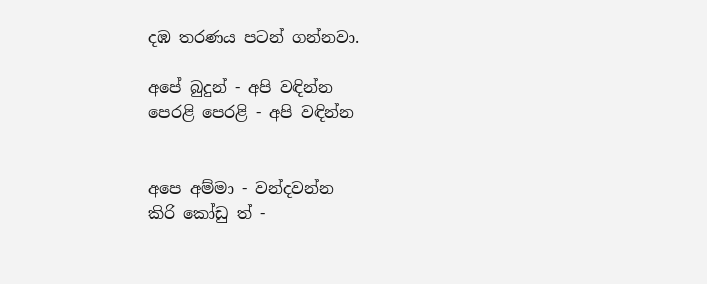දඹ තරණය පටන් ගන්නවා.

අපේ බුදුන් - අපි වඳින්න
පෙරළි පෙරළි - අපි වඳින්න


අපෙ අම්මා - වන්දවන්න
කිරි කෝඩු ත් -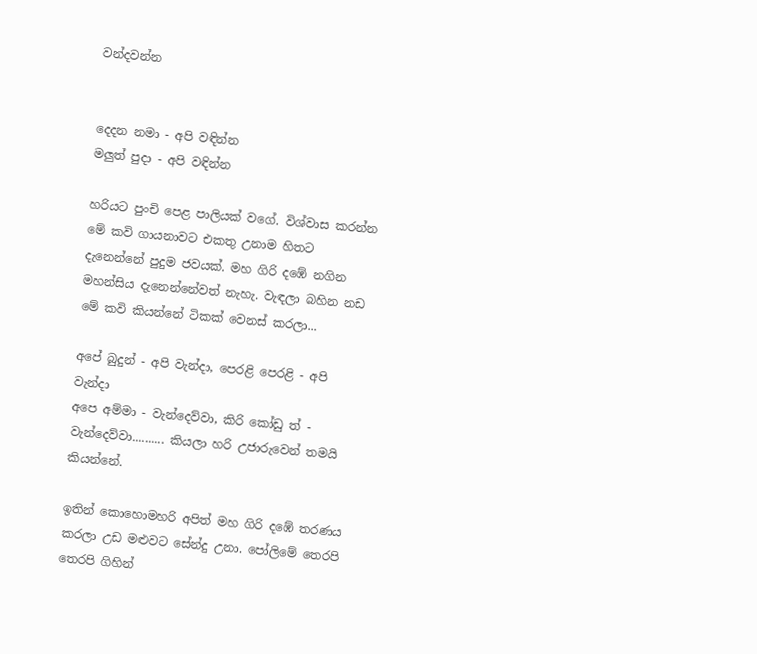වන්දවන්න


දෙදන නමා - අපි වඳින්න
මලුත් පුදා - අපි වඳින්න

හරියට පුංචි පෙළ පාලියක් වගේ. විශ්වාස කරන්න මේ කවි ගායනාවට එකතු උනාම හිතට දැනෙන්නේ පුදුම ජවයක්. මහ ගිරි දඹේ නගින මහන්සිය දැනෙන්නේවත් නැහැ. වැඳලා බහින නඩ මේ කවි කියන්නේ ටිකක් වෙනස් කරලා...

අපේ බුදුන් - අපි වැන්දා, පෙරළි පෙරළි - අපි වැන්දා
අපෙ අම්මා - වැන්දෙව්වා, කිරි කෝඩු ත් - වැන්දෙව්වා.......... කියලා හරි උජාරුවෙන් තමයි කියන්නේ.

ඉතින් කොහොමහරි අපිත් මහ ගිරි දඹේ තරණය කරලා උඩ මළුවට සේන්දු උනා. පෝලිමේ තෙරපි තෙරපි ගිහින්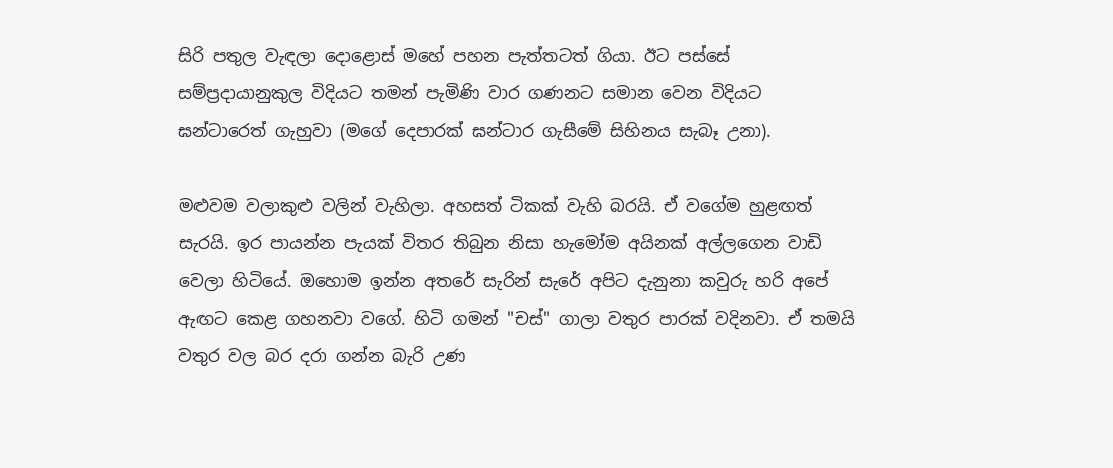සිරි පතුල වැඳලා දොළොස් මහේ පහන පැත්තටත් ගියා. ඊට පස්සේ සම්ප්‍රදායානුකුල විදියට තමන් පැමිණි වාර ගණනට සමාන වෙන විදියට ඝන්ටාරෙත් ගැහුවා (මගේ දෙපාරක් ඝන්ටාර ගැසීමේ සිහිනය සැබෑ උනා).

මළුවම වලාකුළු වලින් වැහිලා. අහසත් ටිකක් වැහි බරයි. ඒ වගේම හුළඟත් සැරයි. ඉර පායන්න පැයක් විතර තිබුන නිසා හැමෝම අයිනක් අල්ලගෙන වාඩි වෙලා හිටියේ. ඔහොම ඉන්න අතරේ සැරින් සැරේ අපිට දැනුනා කවුරු හරි අපේ ඇඟට කෙළ ගහනවා වගේ. හිටි ගමන් "චස්" ගාලා වතුර පාරක් වදිනවා. ඒ තමයි වතුර වල බර දරා ගන්න බැරි උණ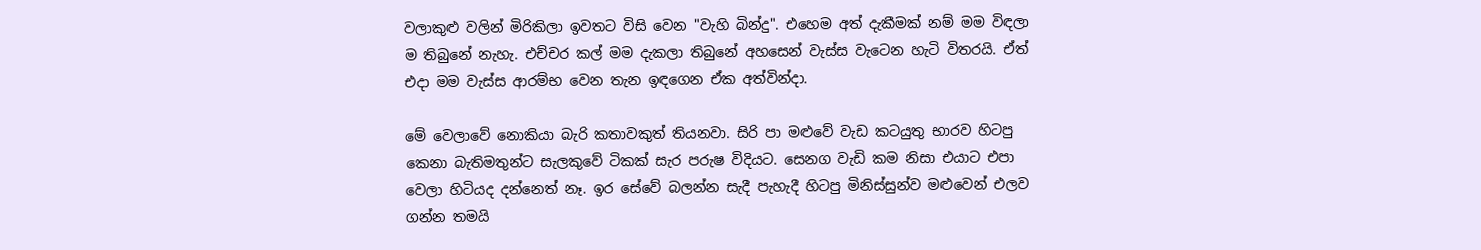වලාකුළු වලින් මිරිකිලා ඉවතට විසි වෙන "වැහි බින්දු". එහෙම අත් දැකීමක් නම් මම විඳලා ම තිබුනේ නැහැ. එච්චර කල් මම දැකලා තිබුනේ අහසෙන් වැස්ස වැටෙන හැටි විතරයි. ඒත් එදා මම වැස්ස ආරම්භ වෙන තැන ඉඳගෙන ඒක අත්වින්දා.

මේ වෙලාවේ නොකියා බැරි කතාවකුත් තියනවා. සිරි පා මළුවේ වැඩ කටයුතු භාරව හිටපු කෙනා බැතිමතුන්ට සැලකුවේ ටිකක් සැර පරුෂ විදියට. සෙනග වැඩි කම නිසා එයාට එපා වෙලා හිටියද දන්නෙත් නෑ. ඉර සේවේ බලන්න සැදී පැහැදී හිටපු මිනිස්සුන්ව මළුවෙන් එලව ගන්න තමයි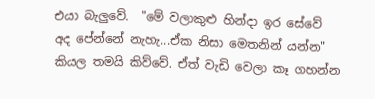එයා බැලුවේ.  "මේ වලාකුළු හින්දා ඉර සේවේ අද පේන්නේ නැහැ...ඒක නිසා මෙතනින් යන්න" කියල තමයි කිව්වේ. ඒත් වැඩි වෙලා කෑ ගහන්න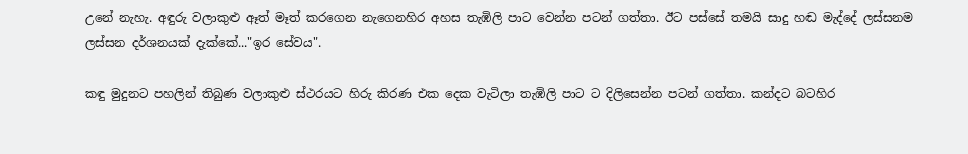උනේ නැහැ. අඳුරු වලාකුළු ඈත් මෑත් කරගෙන නැගෙනහිර අහස තැඹිලි පාට වෙන්න පටන් ගත්තා. ඊට පස්සේ තමයි සාදු හඬ මැද්දේ ලස්සනම ලස්සන දර්ශනයක් දැක්කේ..."ඉර සේවය".

කඳු මුදුනට පහලින් තිබුණ වලාකුළු ස්ථරයට හිරු කිරණ එක දෙක වැටිලා තැඹිලි පාට ට දිලිසෙන්න පටන් ගත්තා. කන්දට බටහිර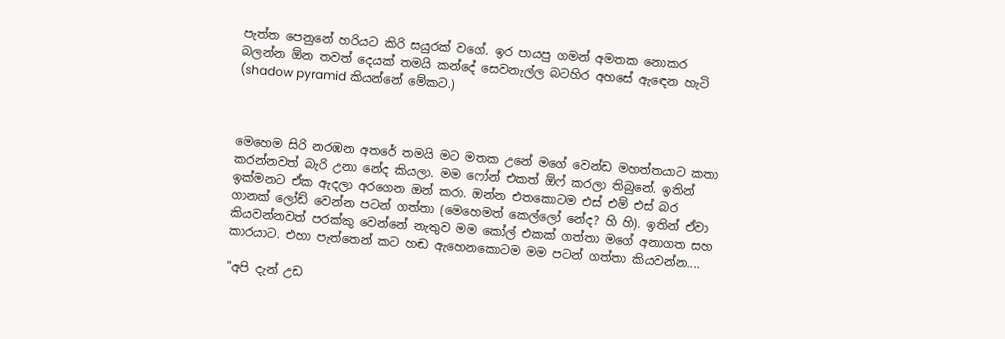පැත්ත පෙනුනේ හරියට කිරි සයුරක් වගේ. ඉර පායපු ගමන් අමතක නොකර බලන්න ඕන තවත් දෙයක් තමයි කන්දේ සෙවනැල්ල බටහිර අහසේ ඇඳෙන හැටි (shadow pyramid කියන්නේ මේකට.)



මෙහෙම සිරි නරඹන අතරේ තමයි මට මතක උනේ මගේ වෙන්ඩ මහත්තයාට කතා කරන්නවත් බැරි උනා නේද කියලා. මම ෆෝන් එකත් ඕෆ් කරලා තිබුනේ. ඉතින් ඉක්මනට ඒක ඇදලා අරගෙන ඔන් කරා. ඔන්න එතකොටම එස් එම් එස් බර ගානක් ලෝඩ් වෙන්න පටන් ගත්තා (මෙහෙමත් කෙල්ලෝ නේද? හි හි). ඉතින් ඒවා කියවන්නවත් පරක්කු වෙන්නේ නැතුව මම කෝල් එකක් ගත්තා මගේ අනාගත සහ කාරයාට. එහා පැත්තෙන් කට හඬ ඇහෙනකොටම මම පටන් ගත්තා කියවන්න....

"අපි දැන් උඩ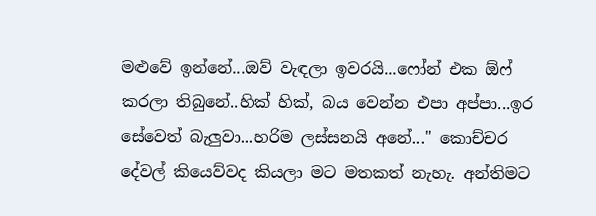මළුවේ ඉන්නේ...ඔව් වැඳලා ඉවරයි...ෆෝන් එක ඕෆ් කරලා තිබුනේ..හික් හික්, බය වෙන්න එපා අප්පා...ඉර සේවෙත් බැලුවා...හරිම ලස්සනයි අනේ..." කොච්චර දේවල් කියෙව්වද කියලා මට මතකත් නැහැ. අන්තිමට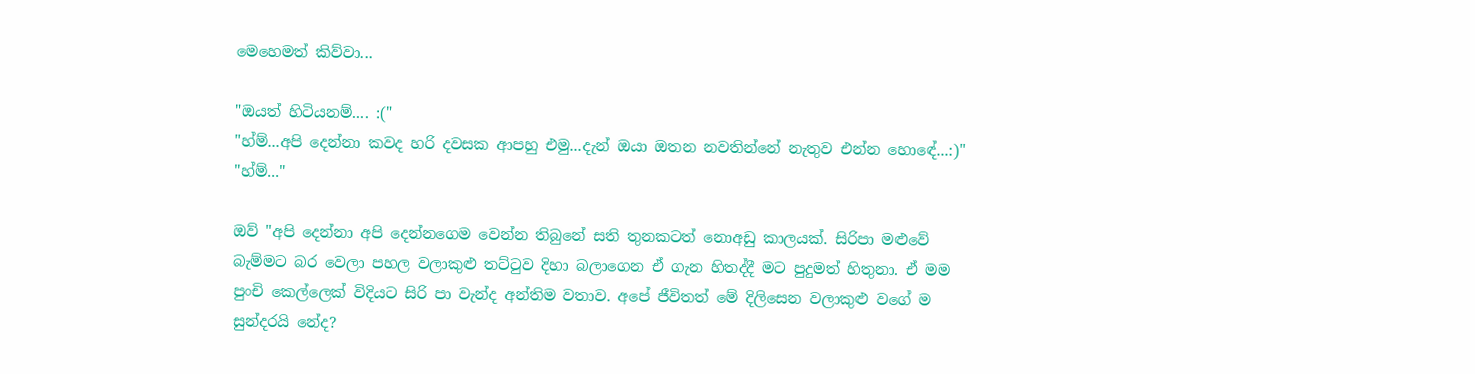මෙහෙමත් කිව්වා...

"ඔයත් හිටියනම්.... :("
"හ්ම්...අපි දෙන්නා කවද හරි දවසක ආපහු එමු...දැන් ඔයා ඔතන නවතින්නේ නැතුව එන්න හොඳේ...:)"
"හ්ම්..."

ඔව් "අපි දෙන්නා අපි දෙන්නගෙම වෙන්න තිබුනේ සති තුනකටත් නොඅඩු කාලයක්. සිරිපා මළුවේ බැම්මට බර වෙලා පහල වලාකුළු තට්ටුව දිහා බලාගෙන ඒ ගැන හිතද්දී මට පුදුමත් හිතුනා. ඒ මම පුංචි කෙල්ලෙක් විදියට සිරි පා වැන්ද අන්තිම වතාව. අපේ ජීවිතත් මේ දිලිසෙන වලාකුළු වගේ ම සුන්දරයි නේද?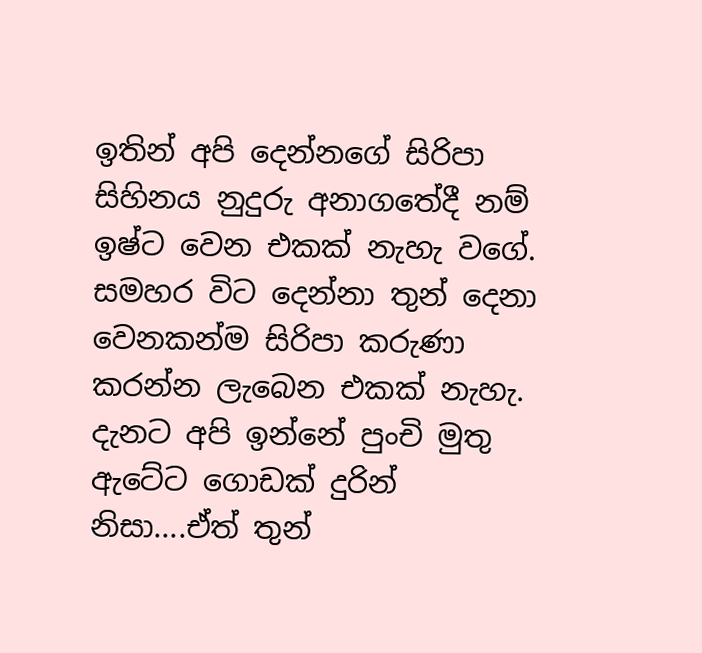ඉතින් අපි දෙන්නගේ සිරිපා සිහිනය නුදුරු අනාගතේදී නම් ඉෂ්ට වෙන එකක් නැහැ වගේ. සමහර විට දෙන්නා තුන් දෙනා වෙනකන්ම සිරිපා කරුණා කරන්න ලැබෙන එකක් නැහැ. දැනට අපි ඉන්නේ පුංචි මුතු ඇටේට ගොඩක් දුරින් නිසා....ඒත් තුන්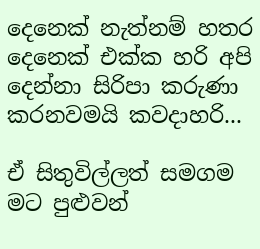දෙනෙක් නැත්නම් හතර දෙනෙක් එක්ක හරි අපි දෙන්නා සිරිපා කරුණා කරනවමයි කවදාහරි...

ඒ සිතුවිල්ලත් සමගම මට පුළුවන්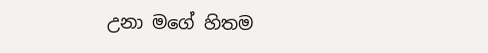උනා මගේ හිතම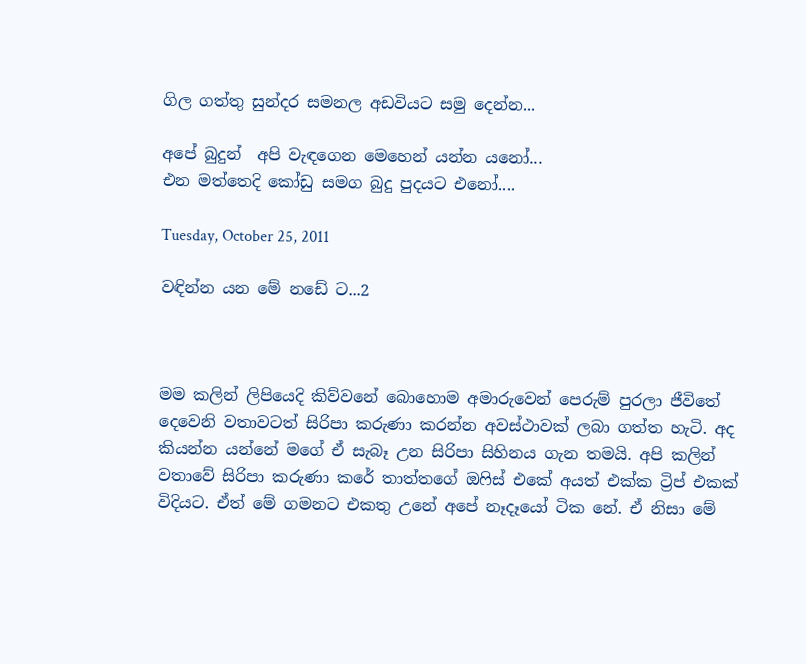ගිල ගත්තු සුන්දර සමනල අඩවියට සමු දෙන්න...

අපේ බුදුන්  අපි වැඳගෙන මෙහෙන් යන්න යනෝ...
එන මත්තෙදි කෝඩු සමග බුදු පුදයට එනෝ....

Tuesday, October 25, 2011

වඳින්න යන මේ නඩේ ට...2



මම කලින් ලිපියෙදි කිව්වනේ බොහොම අමාරුවෙන් පෙරුම් පුරලා ජීවිතේ දෙවෙනි වතාවටත් සිරිපා කරුණා කරන්න අවස්ථාවක් ලබා ගත්ත හැටි. අද කියන්න යන්නේ මගේ‍ ඒ සැබෑ උන සිරිපා සිහිනය ගැන තමයි. අපි කලින් වතාවේ සිරිපා කරුණා කරේ තාත්තගේ ඔෆිස් එකේ අයත් එක්ක ට්‍රිප් එකක් විදියට. ඒත් මේ ගමනට එකතු උනේ අපේ නෑදෑයෝ ටික නේ. ඒ නිසා මේ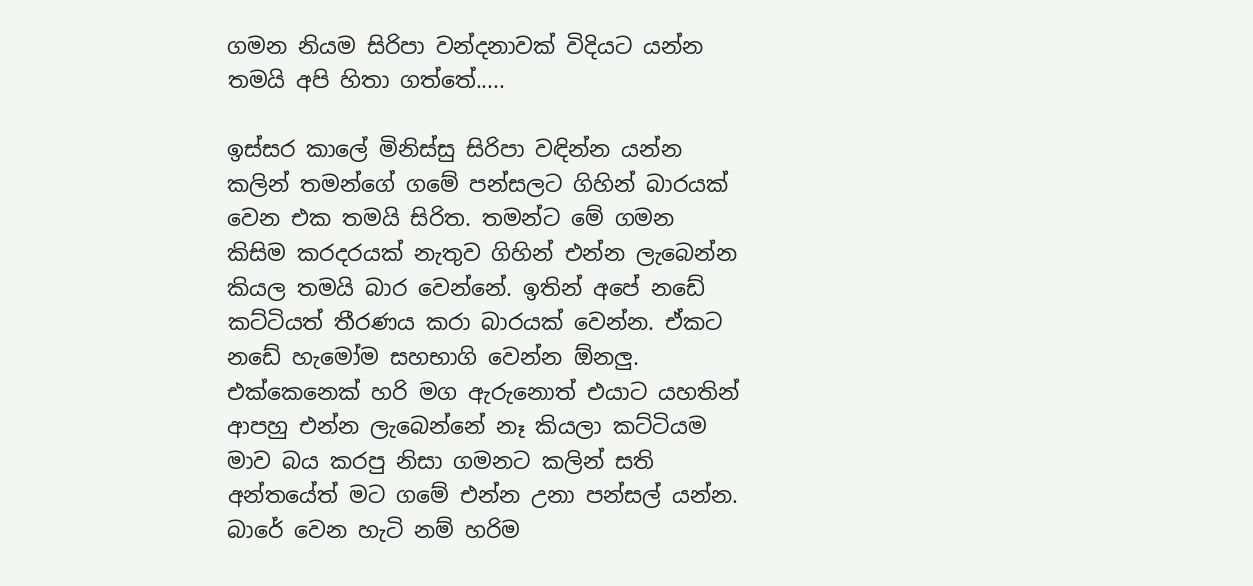ගමන නියම සිරිපා වන්දනාවක් විදියට යන්න තමයි අපි හිතා ගත්තේ.....

ඉස්සර කාලේ මිනිස්සු සිරිපා වඳින්න යන්න කලින් තමන්ගේ ගමේ පන්සලට ගිහින් බාරයක් වෙන එක තමයි සිරිත. තමන්ට මේ ගමන කිසිම කරදරයක් නැතුව ගිහින් එන්න ලැබෙන්න කියල තමයි බාර වෙන්නේ. ඉතින් අපේ නඩේ කට්ටියත් තීරණය කරා බාරයක් වෙන්න. ඒකට නඩේ හැමෝම සහභාගි වෙන්න ඕනලු. එක්කෙනෙක් හරි මග ඇරුනොත් එයාට යහතින් ආපහු එන්න ලැබෙන්නේ නෑ කියලා කට්ටියම මාව බය කරපු නිසා ගමනට කලින් සති අන්තයේත් මට ගමේ එන්න උනා පන්සල් යන්න. බාරේ වෙන හැටි නම් හරිම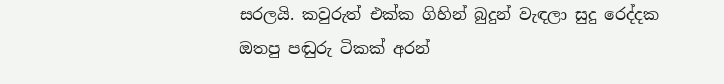සරලයි. කවුරුත් එක්ක ගිහින් බුදුන් වැඳලා සුදු රෙද්දක ඔතපු පඬුරු ටිකක් අරන්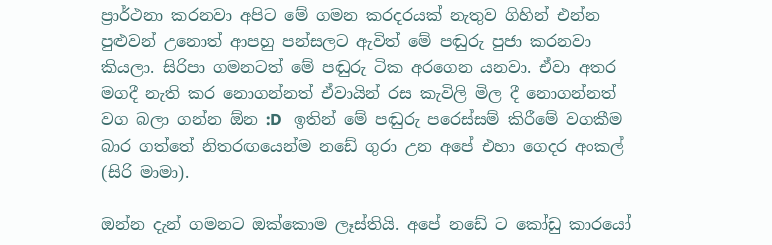ප්‍රාර්ථනා කරනවා අපිට මේ ගමන කරදරයක් නැතුව ගිහින් එන්න පුළුවන් උනොත් ආපහු පන්සලට ඇවිත් මේ පඬුරු පුජා කරනවා කියලා. සිරිපා ගමනටත් මේ පඬුරු ටික අරගෙන යනවා. ඒවා අතර මගදී නැති කර නොගන්නත් ඒවායින් රස කැවිලි මිල දී නොගන්නත් වග බලා ගන්න ඕන :D   ඉතින් මේ පඬුරු පරෙස්සම් කිරීමේ වගකීම බාර ගත්තේ නිතරඟයෙන්ම නඩේ ගුරා උන අපේ එහා ගෙදර අංකල් (සිරි මාමා).

ඔන්‍න‍ දැන් ගමනට ඔක්කොම ලෑස්තියි. අපේ නඩේ ට කෝඩු කාරයෝ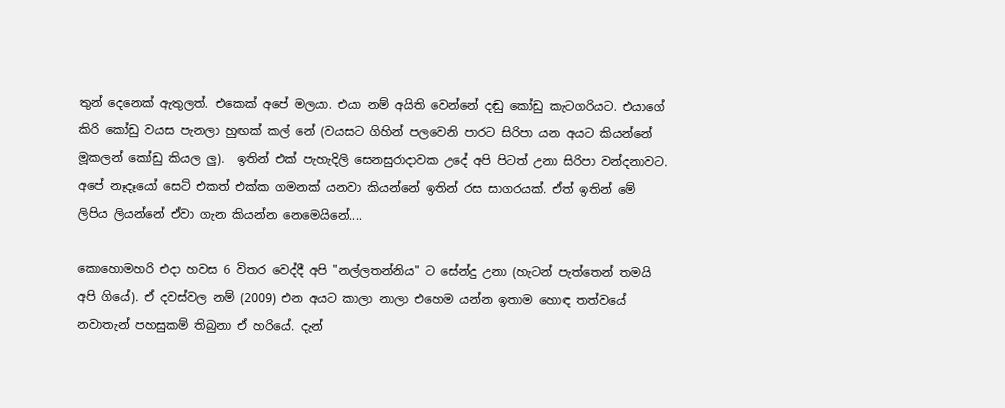තුන් දෙනෙක් ඇතුලත්. එකෙක් අපේ මලයා. එයා නම් අයිති වෙන්නේ දඬු කෝඩු කැටගරියට. එයාගේ කිරි කෝඩු වයස පැනලා හුඟක් කල් නේ (වයසට ගිහින් පලවෙනි පාරට සිරිපා යන අයට කියන්නේ මූකලන් කෝඩු කියල ලු).  ඉතින් එක් පැහැදිලි සෙනසුරාදාවක උදේ අපි පිටත් උනා සිරිපා වන්දනාවට. අපේ නෑදෑයෝ සෙට් එකත් එක්ක ගමනක් යනවා කියන්නේ ඉතින් රස සාගරයක්. ඒත් ඉතින් මේ ලිපිය ලියන්නේ ඒවා ගැන කියන්න නෙමෙයිනේ....

කොහොමහරි එදා හවස 6 විතර වෙද්දී අපි "නල්ලතන්නිය" ට සේන්දු උනා (හැටන් පැත්තෙන් තමයි අපි ගියේ). ඒ දවස්වල නම් (2009) එන අයට කාලා නාලා එහෙම යන්න ඉතාම හොඳ තත්වයේ නවාතැන් පහසුකම් තිබුනා ඒ හරියේ. දැන්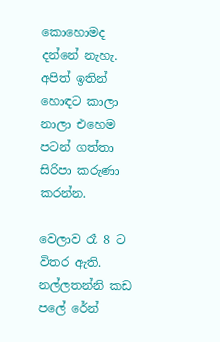කොහොමද දන්නේ නැහැ. අපිත් ඉතින් හොඳට කාලා නාලා එහෙම පටන් ගත්තා සිරිපා කරුණා කරන්න.

වෙලාව රෑ 8 ට විතර ඇති. නල්ලතන්නි කඩ පලේ රේන්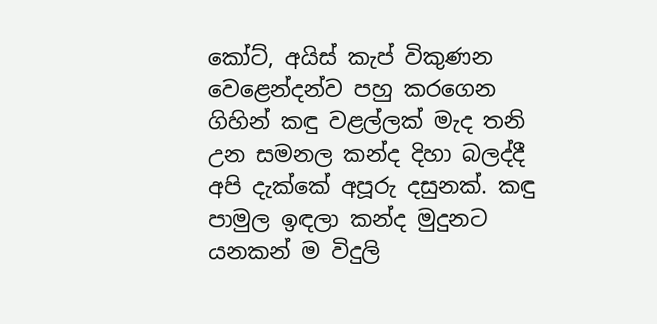කෝට්, අයිස් කැප් විකුණන වෙළෙන්දන්ව පහු කරගෙන ගිහින් කඳු වළල්ලක් මැද තනි උන සමනල කන්ද දිහා බලද්දී අපි දැක්කේ අපූරු දසුනක්. කඳු පාමුල ඉඳලා කන්ද මුදුනට යනකන් ම විදුලි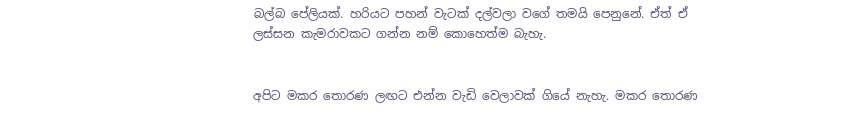බල්බ පේලියක්. හරියට පහන් වැටක් දල්වලා වගේ තමයි පෙනුනේ. ඒත් ඒ ලස්සන කැමරාවකට ගන්න නම් කොහෙත්ම බැහැ.


අපිට මකර තොරණ ලඟට එන්න වැඩි වෙලාවක් ගියේ නැහැ. මකර තොරණ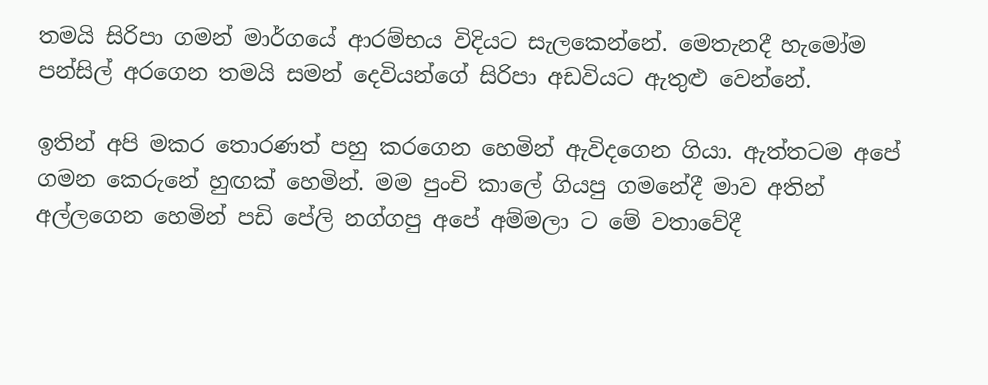තමයි සිරිපා ගමන් මාර්ගයේ ආරම්භය විදියට සැලකෙන්නේ. මෙතැනදී හැමෝම පන්සිල් අරගෙන තමයි සමන් දෙවියන්ගේ සිරිපා අඩවියට ඇතුළු වෙන්නේ.

ඉතින් අපි මකර තොරණත් පහු කරගෙන හෙමින් ඇවිදගෙන ගියා. ඇත්තටම අපේ ගමන කෙරුනේ හුඟක් හෙමින්. මම පුංචි කාලේ ගියපු ගමනේදී මාව අතින් අල්ලගෙන හෙමින් පඩි පේලි නග්ගපු අපේ අම්මලා ට මේ වතාවේදී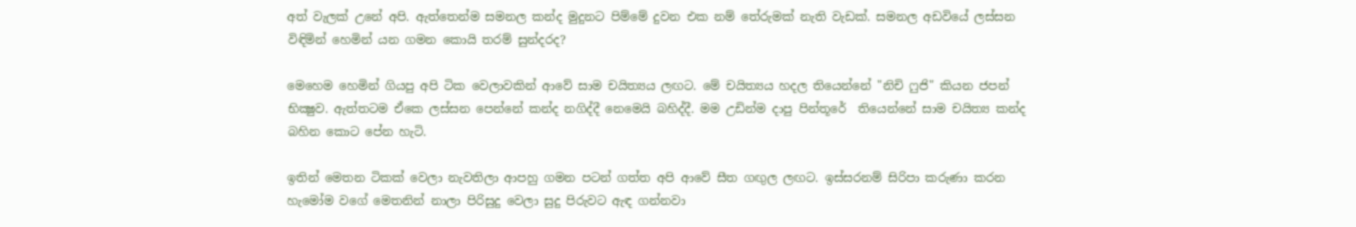අත් වැලක් උනේ අපි. ඇත්තෙන්ම සමනල කන්ද මුදුනට පිම්මේ දුවන එක නම් තේරුමක් නැති වැඩක්. සමනල අඩවියේ ලස්සන විඳිමින් හෙමින් යන ගමන කොයි තරම් සුන්දරද?

මෙහෙම හෙමින් ගියපු අපි ටික වෙලාවකින් ආවේ සාම චයිත්‍යය ලඟට. මේ චයිත්‍යය හදල තියෙන්නේ "නිචි ෆුජි" කියන ජපන් භික්‍ෂුව. ඇත්තටම ඒකෙ ලස්සන පෙන්නේ කන්ද නගිද්දී නෙමෙයි බහිද්දී. මම උඩින්ම දාපු පින්තූරේ  තියෙන්නේ සාම චයිත්‍ය කන්ද බහින කොට පේන හැටි.

ඉතින් මෙතන ටිකක් වෙලා නැවතිලා ආපහු ගමන පටන් ගත්ත අපි ආවේ සීත ගඟුල ලඟට. ඉස්සරනම් සිරිපා කරුණා කරන හැමෝම වගේ මෙතනින් නාලා පිරිසුදු වෙලා සුදු පිරුවට ඇඳ ගන්නවා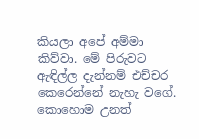කියලා අපේ අම්මා කිව්වා. මේ පිරුවට ඇඳිල්ල දැන්නම් එච්චර කෙරෙන්නේ නැහැ වගේ. කොහොම උනත්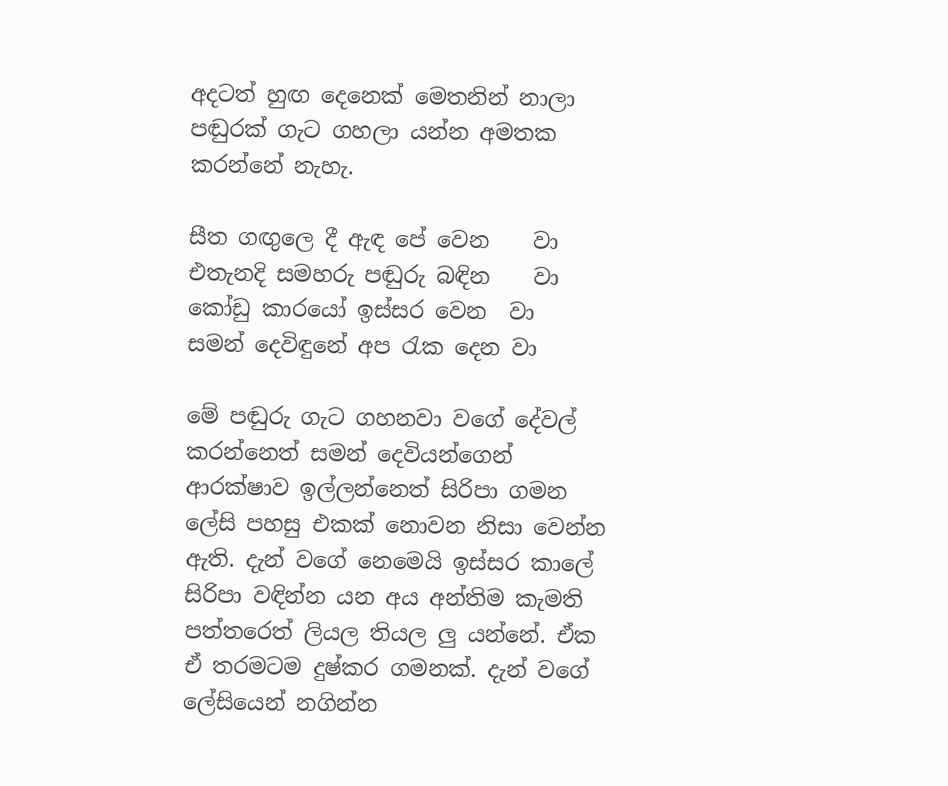අදටත් හුඟ දෙනෙක් මෙතනින් නාලා පඬුරක් ගැට ගහලා යන්න අමතක කරන්නේ නැහැ.

සීත ගඟුලෙ දී ඇඳ පේ වෙන    වා
එතැනදි සමහරු පඬුරු බඳින    වා
කෝඩු කාරයෝ ඉස්සර වෙන  වා
සමන් දෙවිඳුනේ අප රැක දෙන වා

මේ පඬුරු ගැට ගහනවා වගේ දේවල් කරන්නෙත් සමන් දෙවියන්ගෙන් ආරක්ෂාව ඉල්ලන්නෙත් සිරිපා ගමන ලේසි පහසු එකක් නොවන නිසා වෙන්න ඇති. දැන් වගේ නෙමෙයි ඉස්සර කාලේ සිරිපා වඳින්න යන අය අන්තිම කැමති පත්තරෙත් ලියල තියල ලු යන්නේ. ඒක ඒ තරමටම දුෂ්කර ගමනක්. දැන් වගේ ලේසියෙන් නගින්න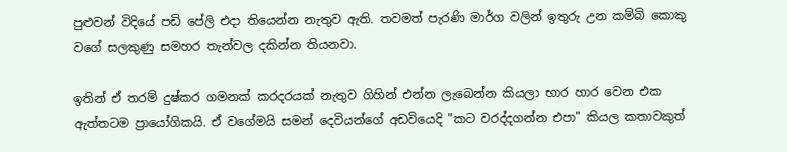පුළුවන් විදියේ පඩි පේලි එදා තියෙන්න නැතුව ඇති. තවමත් පැරණි මාර්ග වලින් ඉතුරු උන කම්බි කොකු වගේ සලකුණු සමහර තැන්වල දකින්න තියනවා.

ඉතින් ඒ තරම් දුෂ්කර ගමනක් කරදරයක් නැතුව ගිහින් එන්න ලැබෙන්න කියලා භාර හාර වෙන එක ඇත්තටම ප්‍රායෝගිකයි. ඒ වගේමයි සමන් දෙවියන්ගේ අඩවියෙදි "කට වරද්දගන්න එපා" කියල කතාවකුත්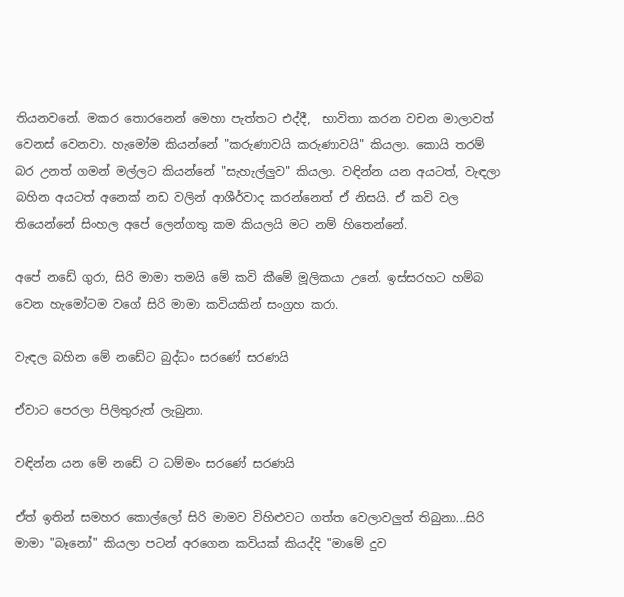තියනවනේ. මකර තොරනෙන් මෙහා පැත්තට එද්දී,  භාවිතා කරන වචන මාලාවත් වෙනස් වෙනවා. හැමෝම කියන්නේ "කරුණාවයි කරුණාවයි" කියලා. කොයි තරම් බර උනත් ගමන් මල්ලට කියන්නේ "සැහැල්ලුව" කියලා. වඳින්න යන අයටත්, වැඳලා බහින අයටත් අනෙක් නඩ වලින් ආශීර්වාද කරන්නෙත් ඒ නිසයි. ඒ කවි වල තියෙන්නේ සිංහල අපේ ලෙන්ගතු කම කියලයි මට නම් හිතෙන්නේ.

අපේ නඩේ ගුරා, සිරි මාමා තමයි මේ කවි කීමේ මූලිකයා උනේ. ඉස්සරහට හම්බ වෙන හැමෝටම වගේ සිරි මාමා කවියකින් සංග්‍රහ කරා.

වැඳල බහින මේ නඩේට බුද්ධං සරණේ සරණයි

ඒවාට පෙරලා පිලිතුරුත් ලැබුනා.

වඳින්න යන මේ නඩේ ට ධම්මං සරණේ සරණයි

ඒත් ඉතින් සමහර කොල්ලෝ සිරි මාමව විහිළුවට ගත්ත වෙලාවලුත් තිබුනා...සිරි මාමා "බෑනෝ" කියලා පටන් අරගෙන කවියක් කියද්දි "මාමේ දුව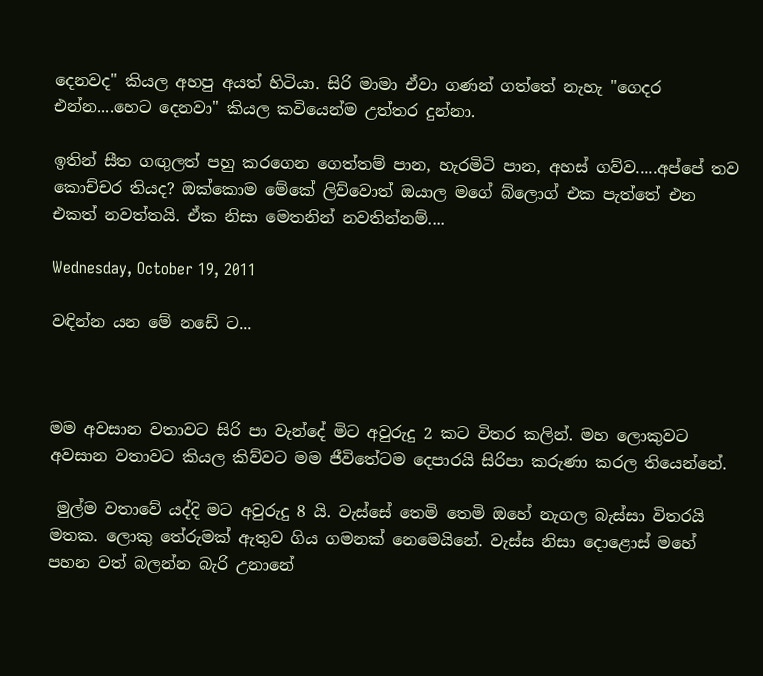දෙනවද" කියල අහපු අයත් හිටියා. සිරි මාමා ඒවා ගණන් ගත්තේ නැහැ "ගෙදර එන්න....හෙට දෙනවා" කියල කවියෙන්ම උත්තර දුන්නා.

ඉතින් සීත ගඟුලත් පහු කරගෙන ගෙත්තම් පාන, හැරමිටි පාන, අහස් ගව්ව.....අප්පේ තව කොච්චර තියද? ඔක්කොම මේකේ ලිව්වොත් ඔයාල මගේ බ්ලොග් එක පැත්තේ එන එකත් නවත්තයි. ඒක නිසා මෙතනින් නවතින්නම්....

Wednesday, October 19, 2011

වඳින්න යන මේ නඩේ ට...



මම අවසාන වතාවට සිරි පා වැන්දේ මිට අවුරුදු 2 කට විතර කලින්. මහ ලොකුවට අවසාන වතාවට කියල කිව්වට මම ජීවිතේටම දෙපාරයි සිරිපා කරුණා කරල තියෙන්නේ.

 මුල්ම වතාවේ යද්දි මට අවුරුදු 8 යි. වැස්සේ තෙමි තෙමි ඔහේ නැගල බැස්සා විතරයි මතක. ලොකු තේරුමක් ඇතුව ගිය ගමනක් නෙමෙයිනේ. වැස්ස නිසා දොළොස් මහේ පහන වත් බලන්න බැරි උනානේ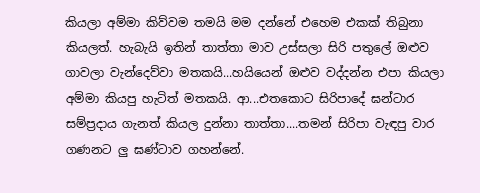කියලා අම්මා කිව්වම තමයි මම දන්නේ එහෙම එකක් තිබුනා කියලත්. හැබැයි ඉතින් තාත්තා මාව උස්සලා සිරි පතුලේ ඔළුව ගාවලා වැන්දෙව්වා මතකයි...හයියෙන් ඔළුව වද්දන්න එපා කියලා අම්මා කියපු හැටිත් මතකයි. ආ...එතකොට සිරිපාදේ ඝන්ටාර සම්ප්‍රදාය ගැනත් කියල දුන්නා තාත්තා....තමන් සිරිපා වැඳපු වාර ගණනට ලු ඝණ්ටාව ගහන්නේ.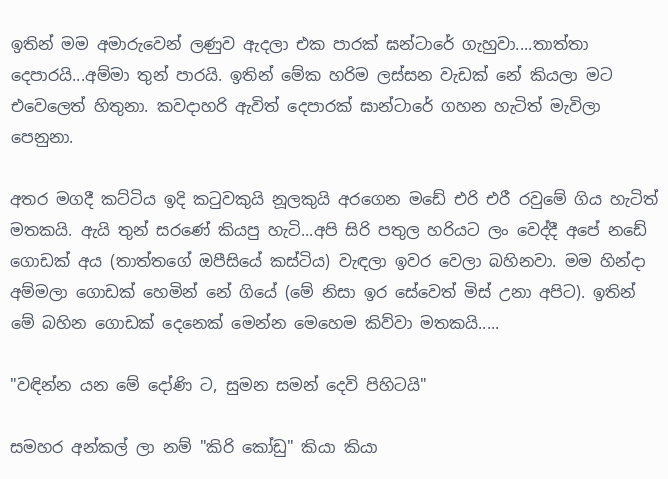ඉතින් මම අමාරුවෙන් ලණුව ඇදලා එක පාරක් ඝන්ටාරේ ගැහුවා....තාත්තා දෙපාරයි...අම්මා තුන් පාරයි. ඉතින් මේක හරිම ලස්සන වැඩක් නේ කියලා මට එවෙලෙත් හිතුනා. කවදාහරි ඇවිත් දෙපාරක් ඝාන්ටාරේ ගහන හැටිත් මැවිලා පෙනුනා.

අතර මගදී කට්ටිය ඉදි කටුවකුයි නූලකුයි අරගෙන මඩේ එරි එරී රවුමේ ගිය හැටිත් මතකයි. ඇයි තුන් සරණේ කියපු හැටි...අපි සිරි පතුල හරියට ලං වෙද්දී අපේ නඩේ ගොඩක් අය (තාත්තගේ ඔපීසියේ කස්ටිය) වැඳලා ඉවර වෙලා බහිනවා. මම හින්දා අම්මලා ගොඩක් හෙමින් නේ ගියේ (මේ නිසා ඉර සේවෙත් මිස් උනා අපිට). ඉතින් මේ බහින ගොඩක් දෙනෙක් මෙන්න මෙහෙම කිව්වා මතකයි.....

"වඳින්න යන මේ දෝණි ට, සුමන සමන් දෙවි පිහිටයි"

සමහර අන්කල් ලා නම් "කිරි කෝඩු" කියා කියා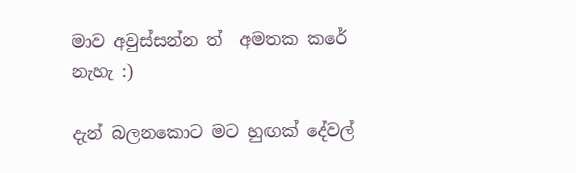මාව අවුස්සන්න ත්  අමතක කරේ නැහැ :)

දැන් බලනකොට මට හුඟක් දේවල්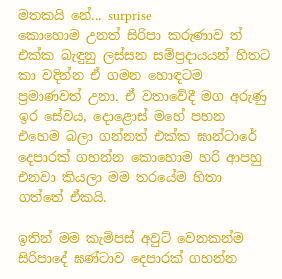මතකයි නේ... surprise
කොහොම උනත් සිරිපා කරුණාව ත් එක්ක බැඳුනු ලස්සන සම්ප්‍රදායයන් හිතට කා වදින්න ඒ ගමන හොඳටම ප්‍රමාණවත් උනා. ඒ වතාවේදී මග අරුණු ඉර සේවය, දොළොස් මහේ පහන එහෙම බලා ගන්නත් එක්ක ඝාන්ටාරේ දෙපාරක් ගහන්න කොහොම හරි ආපහු එනවා කියලා මම තරයේම හිතා ගත්තේ ඒකයි.

ඉතින් මම කැම්පස් අවුට් වෙනකන්ම සිරිපාදේ ඝණ්ටාව දෙපාරක් ගහන්න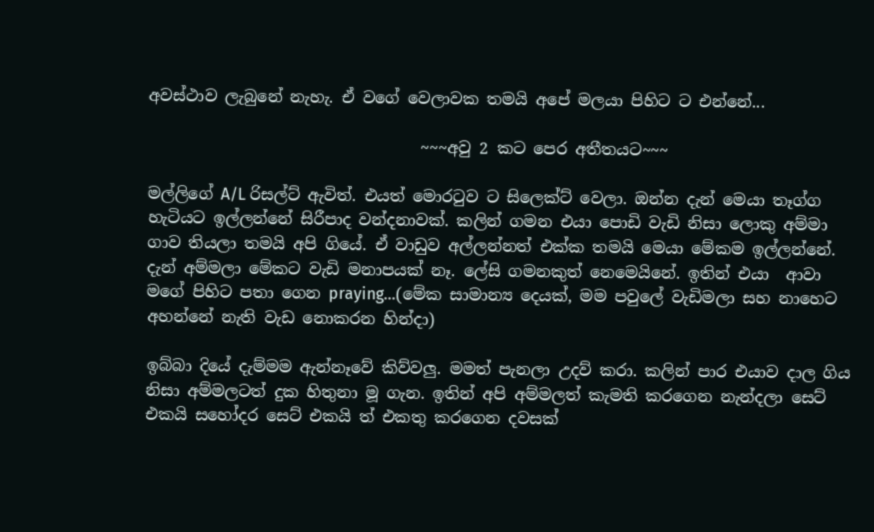අවස්ථාව ලැබුනේ නැහැ. ඒ වගේ වෙලාවක තමයි අපේ මලයා පිහිට ට එන්නේ...

                                  ~~~අවු 2 කට පෙර අතීතයට~~~

මල්ලිගේ A/L රිසල්ට් ඇවිත්. එයත් මොරටුව ට සිලෙක්ට් වෙලා. ඔන්න දැන් මෙයා තෑග්ග හැටියට ඉල්ලන්නේ සිරීපාද වන්දනාවක්. කලින් ගමන එයා පොඩි වැඩි නිසා ලොකු අම්මා ගාව තියලා තමයි අපි ගියේ. ඒ වාඩුව අල්ලන්නත් එක්ක තමයි මෙයා මේකම ඉල්ලන්නේ. දැන් අම්මලා මේකට වැඩි මනාපයක් නෑ. ලේසි ගමනකුත් නෙමෙයිනේ. ඉතින් එයා  ආවා මගේ පිහිට පතා ගෙන praying...(මේක සාමාන්‍ය දෙයක්, මම පවුලේ වැඩිමලා සහ නාහෙට අහන්නේ නැති වැඩ නොකරන හින්දා)

ඉබ්බා දියේ දැම්මම ඇන්නෑවේ කිව්වලු. මමත් පැනලා උදව් කරා. කලින් පාර එයාව දාල ගිය නිසා අම්මලටත් දුක හිතුනා මූ ගැන. ඉතින් අපි අම්මලත් කැමති කරගෙන නැන්දලා සෙට් එකයි සහෝදර සෙට් එකයි ත් එකතු කරගෙන දවසක්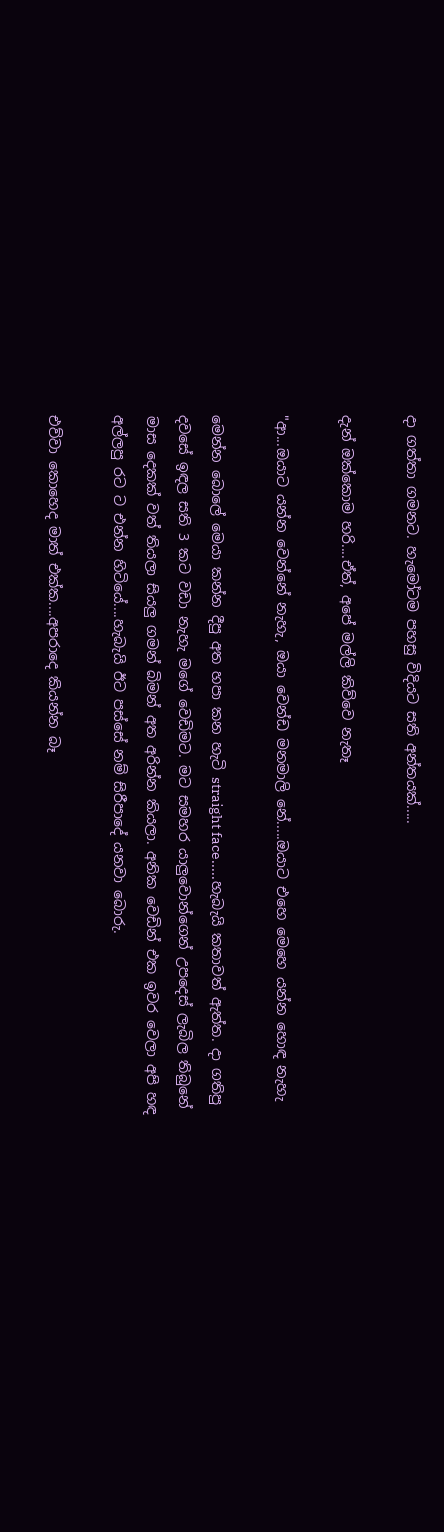දා ගත්තා ගමනට. හැමෝටම පහසු විදියට සති අන්තයක්.....

දැන් ඔක්කොම හරි....ඒත්, අපේ මල්ලි කිව්වෙ නැතෑ

"ආ...ඔයාට යන්න වෙන්නේ නැහැ, ඔයා වෙන්ඩ මනමාලි නේ.....ඔයාට එහෙ මෙහෙ යන්න හොඳ නැහැ

මෙන්න බොලේ මෙයා කන්න දීපු අත හපා කන හැටි straight face.....හැබැයි කතාවත් ඇත්ත. දා ගතිපු දවසේ ඉඳල සති 3 කට වඩා නැහැ මගේ වෙඩිමට. මට සමහර යාලුවොන්ගෙන් උපදෙස් ලැබිල තිබුනේ මාස දෙකක් වත් තියලා සියලු ගමන් බිමන් අත අරින්න කියලා. අනික වෙඩින් එක ඉවර වෙලා අපි හඳ අල්ලපු රට ට එන්න හිටියේ....හැබැයි ඊට පස්සේ නම් සිරීපාදේ යනවා බොරු.

එව්වා කොහෙද මාත් එක්ක....අපරාදෙ කියන්න බෑ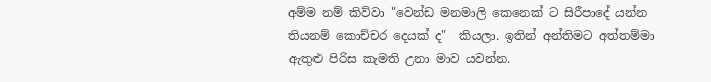අම්ම නම් කිව්වා "වෙන්ඩ මනමාලි කෙනෙක් ට සිරීපාදේ යන්න තියනම් කොච්චර දෙයක් ද"  කියලා. ඉතින් අන්තිමට අත්තම්මා ඇතුළු පිරිස කැමති උනා මාව යවන්න.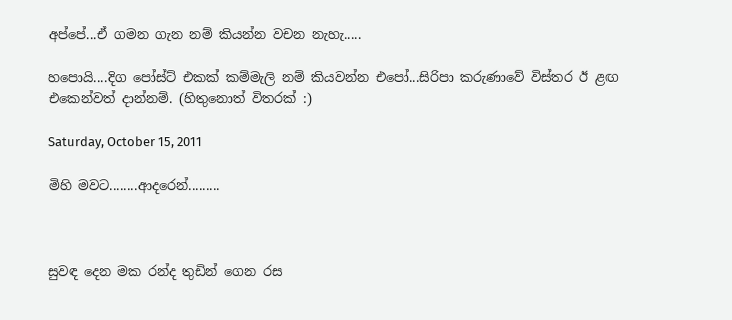අප්පේ...ඒ ගමන ගැන නම් කියන්න වචන නැහැ.....

හපොයි....දිග පෝස්ට් එකක් කම්මැලි නම් කියවන්න එපෝ...සිරිපා කරුණාවේ විස්තර ඊ ළඟ එකෙන්වත් දාන්නම්. (හිතුනොත් විතරක් :)

Saturday, October 15, 2011

මිහි මවට........ආදරෙන්.........



සුවඳ දෙන මක රන්ද තුඩින් ගෙන රස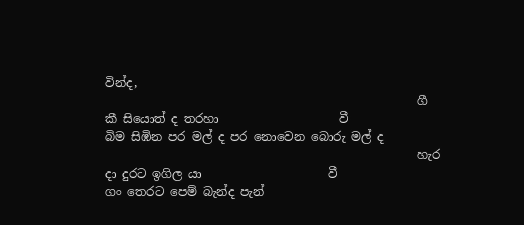වින්ද,
                                                    ගී කී සියොත් ද තරහා                    වී
බිම සිඹින පර මල් ද පර නොවෙන බොරු මල් ද
                                                    හැර දා දුරට ඉගිල යා                     වී
ගං තෙරට පෙම් බැන්ද පැන්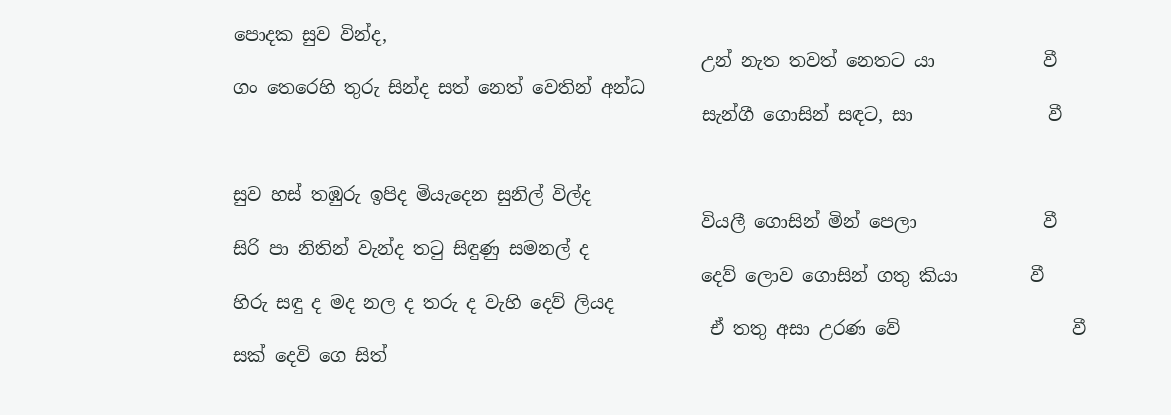පොදක සුව වින්ද,
                                                    උන් නැත තවත් නෙතට යා            වී
ගං තෙරෙහි තුරු සින්ද සත් නෙත් වෙතින් අන්ධ
                                                    සැන්ගී ගොසින් සඳට, සා               වී


සුව හස් තඹුරු ඉපිද මියැදෙන සුනිල් විල්ද
                                                    වියලී ගොසින් මින් පෙලා              වී
සිරි පා නිතින් වැන්ද තටු සිඳුණු සමනල් ද
                                                    දෙව් ලොව ගොසින් ගතු කියා        වී
හිරු සඳු ද මද නල ද තරු ද වැහි දෙව් ලියද
                                                     ඒ තතු අසා උරණ වේ                   වී
සක් දෙවි ගෙ සිත්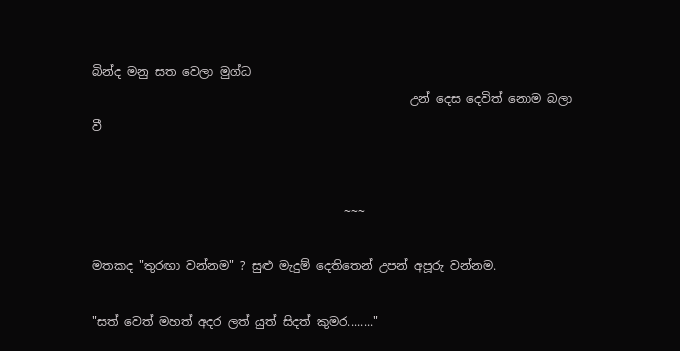බින්ද මනු සත වෙලා මුග්ධ
                                                     උන් දෙස දෙවිත් නොම බලා        වී


                                          ~~~

මතකද "තුරඟා වන්නම" ? සුළු මැදුම් දෙතිතෙන් උපන් අපූරු වන්නම.

"සත් වෙත් මහත් අදර ලත් යුත් සිදත් කුමර........"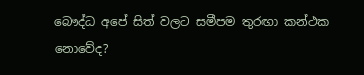බෞද්ධ අපේ සිත් වලට සමීපම තුරඟා කන්ථක නොවේද?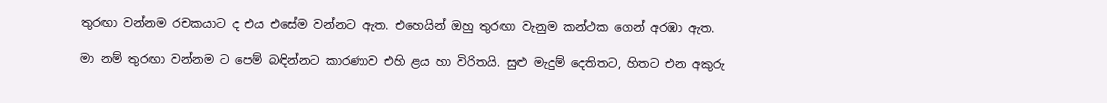තුරඟා වන්නම රචකයාට ද එය එසේම වන්නට ඇත. එහෙයින් ඔහු තුරඟා වැනුම කන්ථක ගෙන් අරඹා ඇත.

මා නම් තුරඟා වන්නම ට පෙම් බඳින්නට කාරණාව එහි ළය හා විරිතයි. සුළු මැදුම් දෙතිතට, හිතට එන අකුරු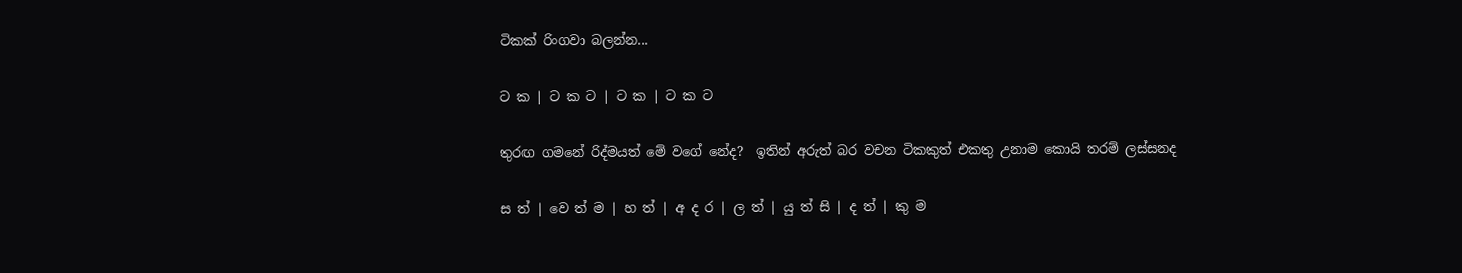ටිකක් රිංගවා බලන්න...

ට ක | ට ක ට | ට ක | ට ක ට

තුරඟ ගමනේ රිද්මයත් මේ වගේ නේද?  ඉතින් අරුත් බර වචන ටිකකුත් එකතු උනාම කොයි තරම් ලස්සනද

ස ත් | වෙ ත් ම | හ ත් | අ ද ර | ල ත් | යු ත් සි | ද ත් | කු ම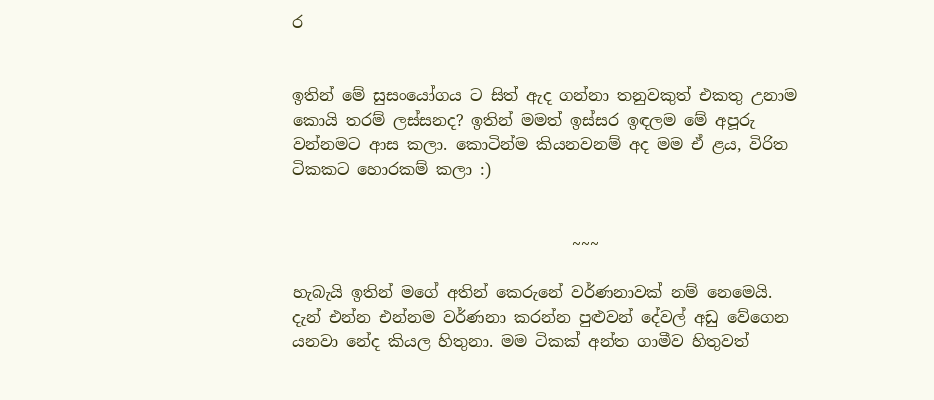ර


ඉතින් මේ සුසංයෝගය ට සිත් ඇද ගන්නා තනුවකුත් එකතු උනාම කොයි තරම් ලස්සනද? ඉතින් මමත් ඉස්සර ඉඳලම මේ අපූරු වන්නමට ආස කලා. කොටින්ම කියනවනම් අද මම ඒ ළය, විරිත ටිකකට හොරකම් කලා :)


                                   ~~~

හැබැයි ඉතින් මගේ අතින් කෙරුනේ වර්ණනාවක් නම් නෙමෙයි. දැන් එන්න එන්නම වර්ණනා කරන්න පුළුවන් දේවල් අඩු වේගෙන යනවා නේද කියල හිතුනා. මම ටිකක් අන්ත ගාමීව හිතුවත්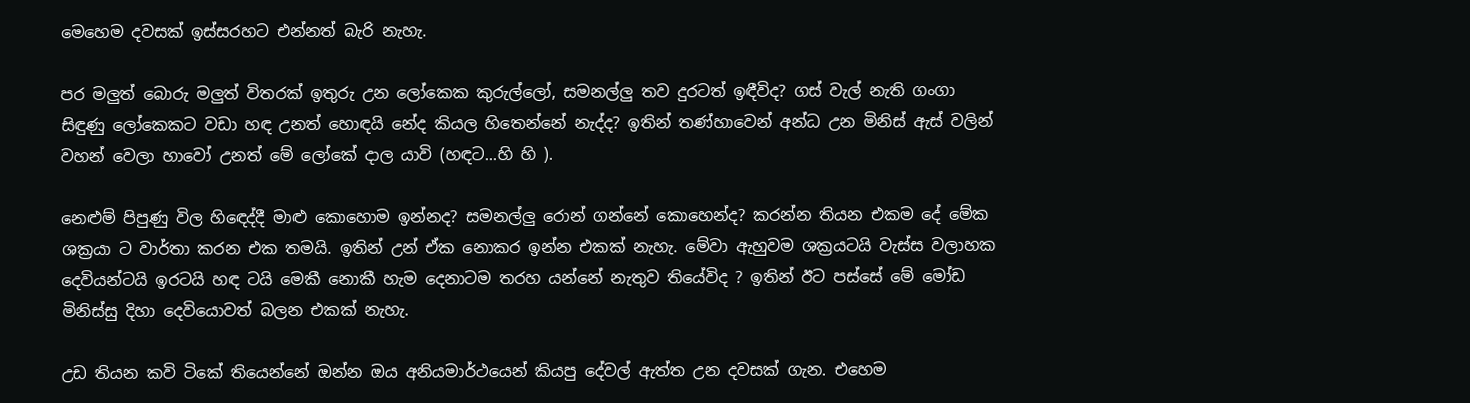මෙහෙම දවසක් ඉස්සරහට එන්නත් බැරි නැහැ.

පර මලුත් බොරු මලුත් විතරක් ඉතුරු උන ලෝකෙක කුරුල්ලෝ, සමනල්ලු තව දුරටත් ඉඳීවිද? ගස් වැල් නැති ගංගා සිඳුණු ලෝකෙකට වඩා හඳ උනත් හොඳයි නේද කියල හිතෙන්නේ නැද්ද? ඉතින් තණ්හාවෙන් අන්ධ උන මිනිස් ඇස් වලින් වහන් වෙලා හාවෝ උනත් මේ ලෝකේ දාල යාවි (හඳට...හි හි ).

නෙළුම් පිපුණු විල හිඳෙද්දී මාළු කොහොම ඉන්නද? සමනල්ලු රොන් ගන්නේ කොහෙන්ද? කරන්න තියන එකම දේ මේක ශක්‍රයා ට වාර්තා කරන එක තමයි. ඉතින් උන් ඒක නොකර ඉන්න එකක් නැහැ. මේවා ඇහුවම ශක්‍රයටයි වැස්ස වලාහක දෙවියන්ටයි ඉරටයි හඳ ටයි මෙකී නොකී හැම දෙනාටම තරහ යන්නේ නැතුව තියේවිද ? ඉතින් ඊට පස්සේ මේ මෝඩ මිනිස්සු දිහා දෙවියොවත් බලන එකක් නැහැ.

උඩ තියන කවි ටිකේ තියෙන්නේ ඔන්න ඔය අනියමාර්ථයෙන් කියපු දේවල් ඇත්ත උන දවසක් ගැන. එහෙම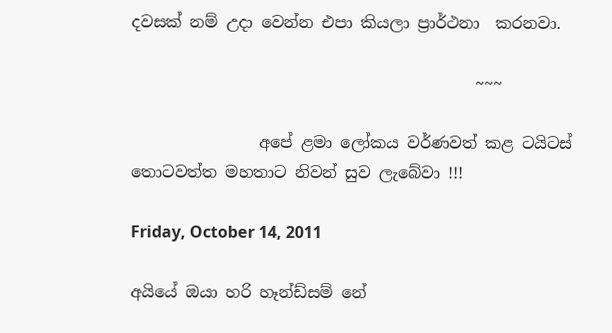දවසක් නම් උදා වෙන්න එපා කියලා ප්‍රාර්ථනා  කරනවා.

                                           ~~~

                අපේ ළමා ලෝකය වර්ණවත් කළ ටයිටස් තොටවත්ත මහතාට නිවන් සුව ලැබේවා !!!

Friday, October 14, 2011

අයියේ ඔයා හරි හෑන්ඩ්සම් නේ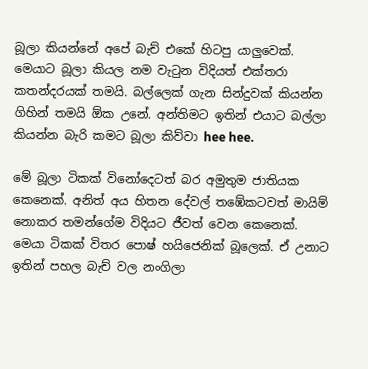බූලා කියන්නේ අපේ බැච් එකේ හිටපු යාලුවෙක්. මෙයාට බූලා කියල නම වැටුන විදියත් එක්තරා කතන්දරයක් තමයි. බල්ලෙක් ගැන සින්දුවක් කියන්න ගිහින් තමයි ඕක උනේ. අන්තිමට ඉතින් එයාට බල්ලා කියන්න බැරි කමට බූලා කිව්වා hee hee.

මේ බූලා ටිකක් විනෝදෙටත් බර අමුතුම ජාතියක කෙනෙක්. අනිත් අය හිතන දේවල් තඹේකටවත් මායිම් නොකර තමන්ගේම විදියට ජීවත් වෙන කෙනෙක්. මෙයා ටිකක් විතර පොෂ් හයිජෙනික් බූලෙක්. ඒ උනාට ඉතින් පහල බැච් වල නංගිලා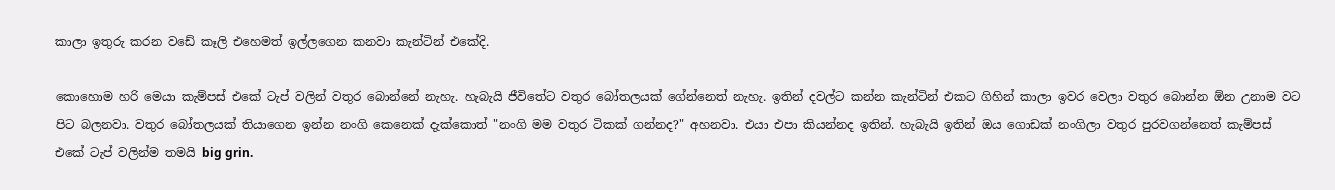කාලා ඉතුරු කරන වඩේ කෑලි එහෙමත් ඉල්ලගෙන කනවා කැන්ටින් එකේදි.

කොහොම හරි මෙයා කැම්පස් එකේ ටැප් වලින් වතුර බොන්නේ නැහැ. හැබැයි ජීවිතේට වතුර බෝතලයක් ගේන්නෙත් නැහැ. ඉතින් දවල්ට කන්න කැන්ටින් එකට ගිහින් කාලා ඉවර වෙලා වතුර බොන්න ඕන උනාම වට පිට බලනවා. වතුර බෝතලයක් තියාගෙන ඉන්න නංගි කෙනෙක් දැක්කොත් "නංගි මම වතුර ටිකක් ගන්නද?" අහනවා. එයා එපා කියන්නද ඉතින්. හැබැයි ඉතින් ඔය ගොඩක් නංගිලා වතුර පුරවගන්නෙත් කැම්පස් එකේ ටැප් වලින්ම තමයි big grin.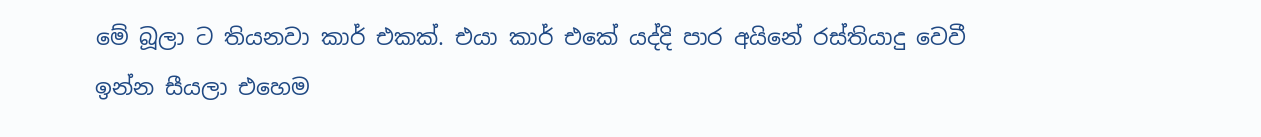මේ බූලා ට තියනවා කාර් එකක්. එයා කාර් එකේ යද්දි පාර අයිනේ රස්තියාදු වෙවී ඉන්න සීයලා එහෙම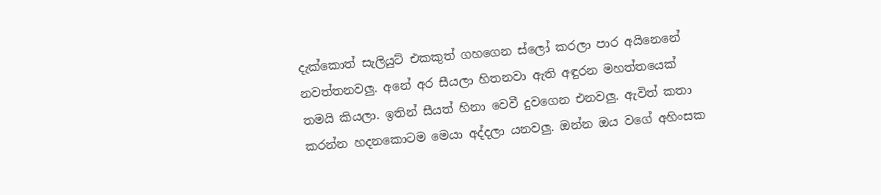දැක්කොත් සැලියුට් එකකුත් ගහගෙන ස්ලෝ කරලා පාර අයිනෙනේ නවත්තනවලු. අනේ අර සීයලා හිතනවා ඇති අඳුරන මහත්තයෙක් තමයි කියලා. ඉතින් සීයත් හිනා වෙවී දුවගෙන එනවලු. ඇවිත් කතා කරන්න හදනකොටම මෙයා අද්දලා යනවලු. ඔන්න ඔය වගේ අහිංසක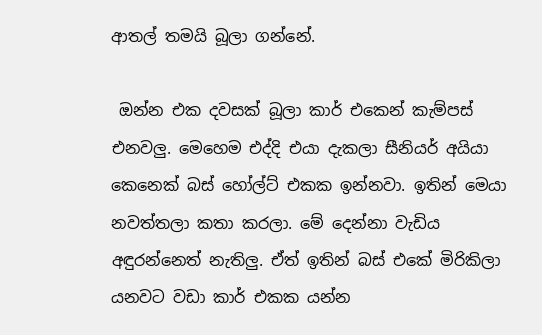ආතල් තමයි බූලා ගන්නේ.

 ඔන්න එක දවසක් බූලා කාර් එකෙන් කැම්පස් එනවලු. මෙහෙම එද්දි එයා දැකලා සීනියර් අයියා කෙනෙක් බස් හෝල්ට් එකක ඉන්නවා. ඉතින් මෙයා නවත්තලා කතා කරලා. මේ දෙන්නා වැඩිය අඳුරන්නෙත් නැතිලු. ඒත් ඉතින් බස් එකේ මිරිකිලා යනවට වඩා කාර් එකක යන්න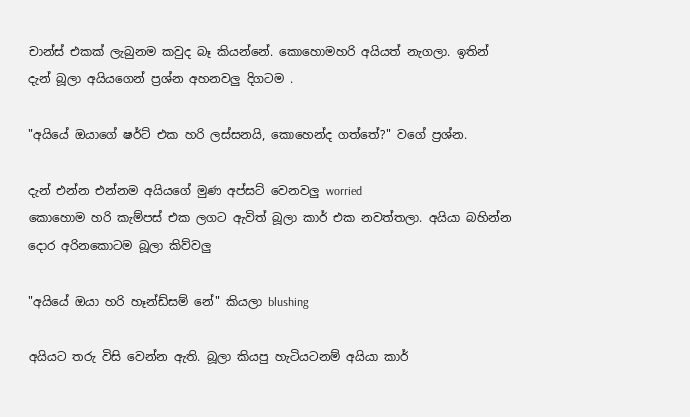චාන්ස් එකක් ලැබුනම කවුද බෑ කියන්නේ. කොහොමහරි අයියත් නැගලා. ඉතින් දැන් බූලා අයියගෙන් ප්‍රශ්න අහනවලු දිගටම .

"අයියේ ඔයාගේ ෂර්ට් එක හරි ලස්සනයි, කොහෙන්ද ගත්තේ?" වගේ ප්‍රශ්න.

දැන් එන්න එන්නම අයියගේ මුණ අප්සට් වෙනවලු worried
කොහොම හරි කැම්පස් එක ලගට ඇවිත් බූලා කාර් එක නවත්තලා. අයියා බහින්න දොර අරිනකොටම බූලා කිව්වලු

"අයියේ ඔයා හරි හෑන්ඩ්සම් නේ" කියලා blushing

අයියට තරු විසි වෙන්න ඇති. බූලා කියපු හැටියටනම් අයියා කාර්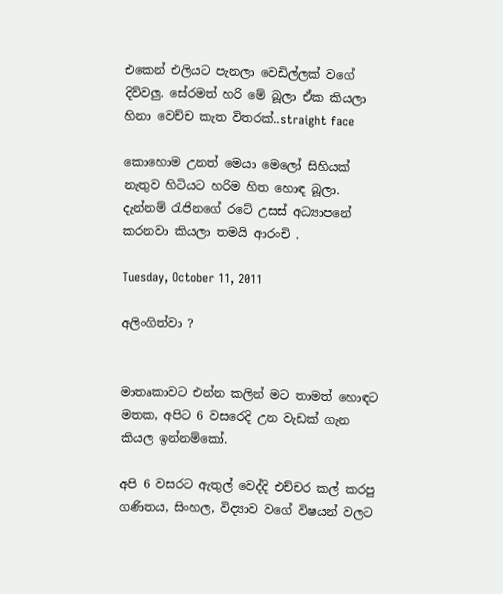එකෙන් එලියට පැනලා වෙඩිල්ලක් වගේ දිව්වලු. සේරමත් හරි මේ බූලා ඒක කියලා හිනා වෙච්ච කැත විතරක්..straight face

කොහොම උනත් මෙයා මෙලෝ සිහියක් නැතුව හිටියට හරිම හිත හොඳ බූලා. දැන්නම් රැජිනගේ රටේ උසස් අධ්‍යාපනේ කරනවා කියලා තමයි ආරංචි .

Tuesday, October 11, 2011

අලිංගිත්වා ?


මාතෘකාවට එන්න කලින් මට තාමත් හොඳට මතක, අපිට 6 වසරෙදි උන වැඩක් ගැන කියල ඉන්නම්කෝ.

අපි 6 වසරට ඇතුල් වෙද්දි එච්චර කල් කරපු ගණිතය, සිංහල, විද්‍යාව වගේ විෂයන් වලට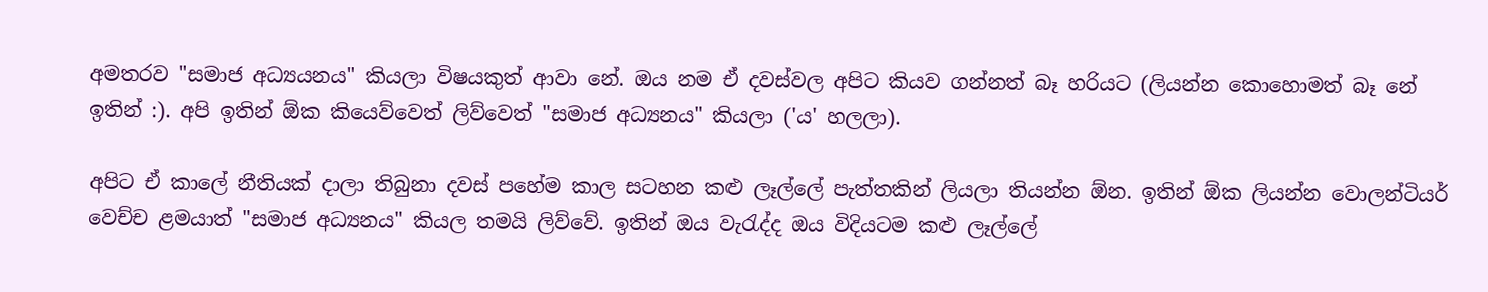අමතරව "සමාජ අධ්‍යයනය" කියලා විෂයකුත් ආවා නේ. ඔය නම ඒ දවස්වල අපිට කියව ගන්නත් බෑ හරියට (ලියන්න කොහොමත් බෑ නේ ඉතින් :). අපි ඉතින් ඕක කියෙව්වෙත් ලිව්වෙත් "සමාජ අධ්‍යනය" කියලා ('ය' හලලා).

අපිට ඒ කාලේ නීතියක් දාලා තිබුනා දවස් පහේම කාල සටහන කළු ලෑල්ලේ පැත්තකින් ලියලා තියන්න ඕන. ඉතින් ඕක ලියන්න වොලන්ටියර් වෙච්ච ළමයාත් "සමාජ අධ්‍යනය" කියල තමයි ලිව්වේ. ඉතින් ඔය වැරැද්ද ඔය විදියටම කළු ලෑල්ලේ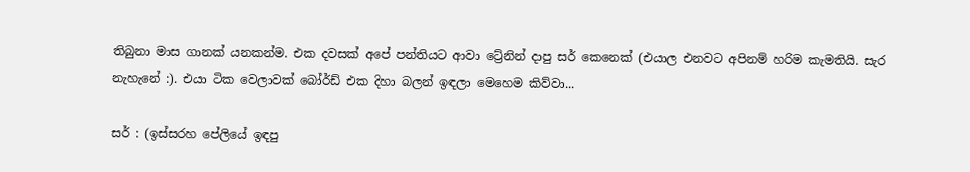තිබුනා මාස ගානක් යනකන්ම. එක දවසක් අපේ පන්තියට ආවා ට්‍රේනින් දාපු සර් කෙනෙක් (එයාල එනවට අපිනම් හරිම කැමතියි. සැර නැහැනේ :). එයා ටික වෙලාවක් බෝර්ඩ් එක දිහා බලන් ඉඳලා මෙහෙම කිව්වා...

සර් : (ඉස්සරහ පේලියේ ඉඳපු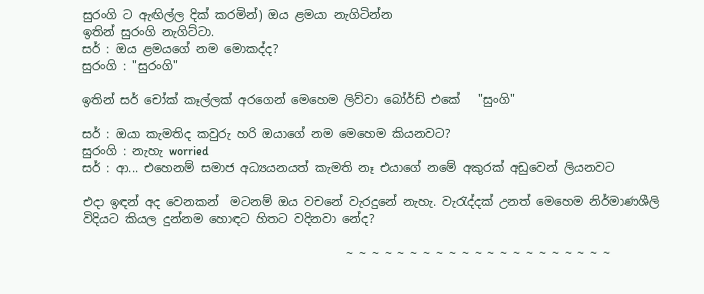සුරංගි ට ඇඟිල්ල දික් කරමින්) ඔය ළමයා නැගිටින්න
ඉතින් සුරංගි නැගිට්ටා.
සර් : ඔය ළමයගේ නම මොකද්ද?
සුරංගි : "සුරංගි"

ඉතින් සර් චෝක් කෑල්ලක් අරගෙන් මෙහෙම ලිව්වා බෝර්ඩ් එකේ   "සුංගි"

සර් : ඔයා කැමතිද කවුරු හරි ඔයාගේ නම මෙහෙම කියනවට?
සුරංගි : නැහැ worried
සර් : ආ... එහෙනම් සමාජ අධ්‍යයනයත් කැමති නෑ එයාගේ නමේ අකුරක් අඩුවෙන් ලියනවට

එදා ඉඳන් අද වෙනකන්  මටනම් ඔය වචනේ වැරදුනේ නැහැ. වැරැද්දක් උනත් මෙහෙම නිර්මාණශීලි විදියට කියල දුන්නම හොඳට හිතට වදිනවා නේද?

                                            ~ ~ ~ ~ ~ ~ ~ ~ ~ ~ ~ ~ ~ ~ ~ ~ ~ ~ ~ ~ ~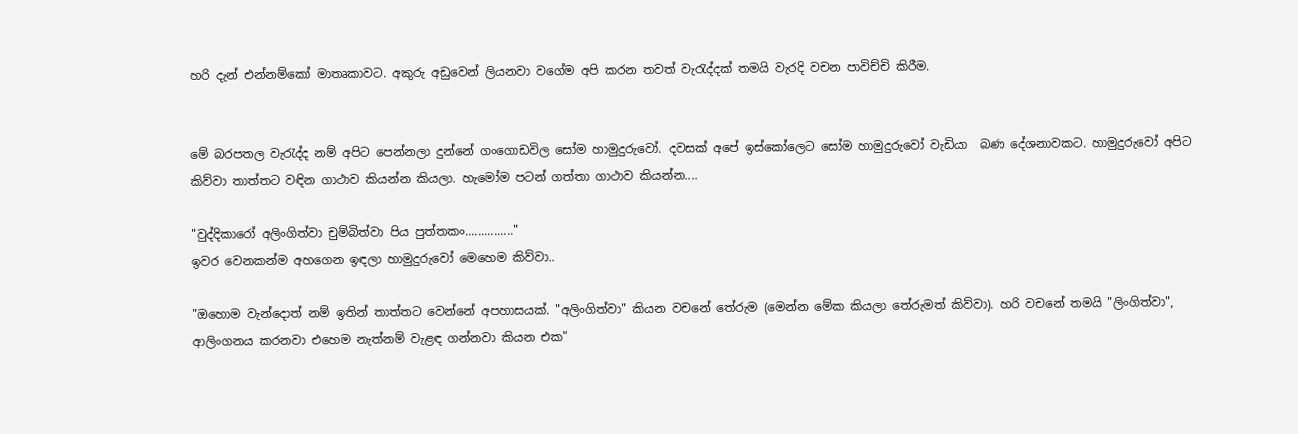හරි දැන් එන්නම්කෝ මාතෘකාවට. අකුරු අඩුවෙන් ලියනවා වගේම අපි කරන තවත් වැරැද්දක් තමයි වැරදි වචන පාවිච්චි කිරීම.


මේ බරපතල වැරැද්ද නම් අපිට පෙන්නලා දුන්නේ ගංගොඩවිල සෝම හාමුදුරුවෝ. දවසක් අපේ ඉස්කෝලෙට සෝම හාමුදුරුවෝ වැඩියා  බණ දේශනාවකට. හාමුදුරුවෝ අපිට කිව්වා තාත්තට වඳින ගාථාව කියන්න කියලා. හැමෝම පටන් ගත්තා ගාථාව කියන්න....

"වුද්දිකාරෝ අලිංගිත්වා චුම්බිත්වා පිය පුත්තකං..............."
ඉවර වෙනකන්ම අහගෙන ඉඳලා හාමුදුරුවෝ මෙහෙම කිව්වා..

"ඔහොම වැන්දොත් නම් ඉතින් තාත්තට වෙන්නේ අපහාසයක්. "අලිංගිත්වා" කියන වචනේ තේරුම (මෙන්න මේක කියලා තේරුමත් කිව්වා). හරි වචනේ තමයි "ලිංගිත්වා", ආලිංගනය කරනවා එහෙම නැත්නම් වැළඳ ගන්නවා කියන එක"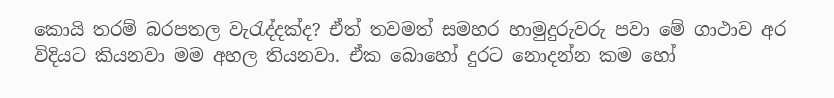කොයි තරම් බරපතල වැරැද්දක්ද? ඒත් තවමත් සමහර හාමුදුරුවරු පවා මේ ගාථාව අර විදියට කියනවා මම අහල තියනවා. ඒක බොහෝ දුරට නොදන්න කම හෝ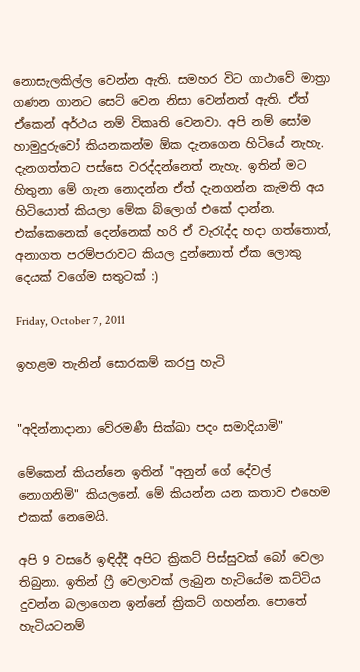නොසැලකිල්ල වෙන්න ඇති. සමහර විට ගාථාවේ මාත්‍රා ගණන ගානට සෙට් වෙන නිසා වෙන්නත් ඇති. ඒත් ඒකෙන් අර්ථය නම් විකෘති වෙනවා. අපි නම් සෝම හාමුදුරුවෝ කියනකන්ම ඕක දැනගෙන හිටියේ නැහැ. දැනගත්තට පස්සෙ වරද්දන්නෙත් නැහැ. ඉතින් මට හිතුනා මේ ගැන නොදන්න ඒත් දැනගන්න කැමති අය හිටියොත් කියලා මේක බ්ලොග් එකේ දාන්න. එක්කෙනෙක් දෙන්නෙක් හරි ඒ වැරැද්ද හදා ගත්තොත්, අනාගත පරම්පරාවට කියල දුන්නොත් ඒක ලොකු දෙයක් වගේම සතුටක් :)

Friday, October 7, 2011

ඉහළම තැනින් සොරකම් කරපු හැටි


"අදින්නාදානා වේරමණී සික්ඛා පදං සමාදියාමි"

මේකෙන් කියන්නෙ ඉතින් "අනුන් ගේ දේවල් නොගනිමි" කියලනේ. මේ කියන්න යන කතාව එහෙම එකක් නෙමෙයි.

අපි 9 වසරේ ඉඳිද්දී අපිට ක්‍රිකට් පිස්සුවක් බෝ වෙලා තිබුනා. ඉතින් ෆ්‍රී වෙලාවක් ලැබුන හැටියේම කට්ටිය දුවන්න බලාගෙන ඉන්නේ ක්‍රිකට් ගහන්න. පොතේ හැටියටනම්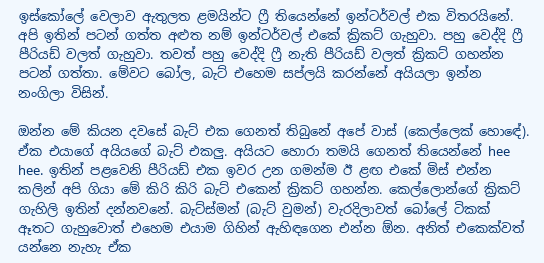ඉස්කෝලේ වෙලාව ඇතුලත ළමයින්ට ෆ්‍රී තියෙන්නේ ඉන්ටර්වල් එක විතරයිනේ. අපි ඉතින් පටන් ගත්ත අළුත නම් ඉන්ටර්වල් එකේ ක්‍රිකට් ගැහුවා. පහු වෙද්දි ෆ්‍රී පීරියඩ් වලත් ගැහුවා. තවත් පහු වෙද්දි ෆ්‍රී නැති පීරියඩ් වලත් ක්‍රිකට් ගහන්න පටන් ගත්තා. මේවට බෝල, බැට් එහෙම සප්ලයි කරන්නේ අයියලා ඉන්න නංගිලා විසින්.

ඔන්න මේ කියන දවසේ බැට් එක ගෙනත් තිබුනේ අපේ වාස් (කෙල්ලෙක් හොඳේ). ඒක එයාගේ අයියගේ බැට් එකලු. අයියට හොරා තමයි ගෙනත් තියෙන්නේ hee hee.  ඉතින් පළවෙනි පීරියඩ් එක ඉවර උන ගමන්ම ඊ ළඟ එකේ මිස් එන්න කලින් අපි ගියා මේ කිරි කිරි බැට් එකෙන් ක්‍රිකට් ගහන්න. කෙල්ලොන්ගේ ක්‍රිකට් ගැහිලි ඉතින් දන්නවනේ. බැට්ස්මන් (බැට් වුමන්) වැරදිලාවත් බෝලේ ටිකක් ඈතට ගැහුවොත් එහෙම එයාම ගිහින් ඇහිඳගෙන එන්න ඕන. අනිත් එකෙක්වත් යන්නෙ නැහැ ඒක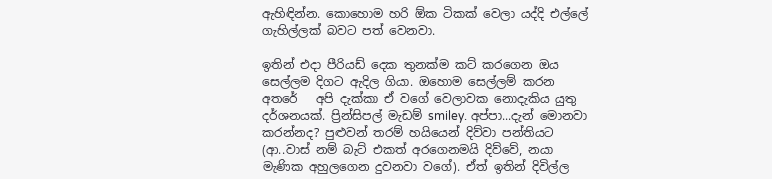ඇහිඳින්න. කොහොම හරි ඕක ටිකක් වෙලා යද්දි එල්ලේ ගැහිල්ලක් බවට පත් වෙනවා.

ඉතින් එදා පීරියඩ් දෙක තුනක්ම කට් කරගෙන ඔය සෙල්ලම දිගට ඇදිල ගියා. ඔහොම සෙල්ලම් කරන අතරේ   අපි දැක්කා ඒ වගේ වෙලාවක නොදැකිය යුතු දර්ශනයක්. ප්‍රින්සිපල් මැඩම් smiley. අප්පා...දැන් මොනවා කරන්නද? පුළුවන් තරම් හයියෙන් දිව්වා පන්තියට (ආ..වාස් නම් බැට් එකත් අරගෙනමයි දිව්වේ, නයා මැණික අහුලගෙන දුවනවා වගේ). ඒත් ඉතින් දිවිල්ල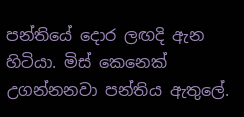පන්තියේ දොර ලඟදි ඇන හිටියා. මිස් කෙනෙක් උගන්නනවා පන්තිය ඇතුලේ.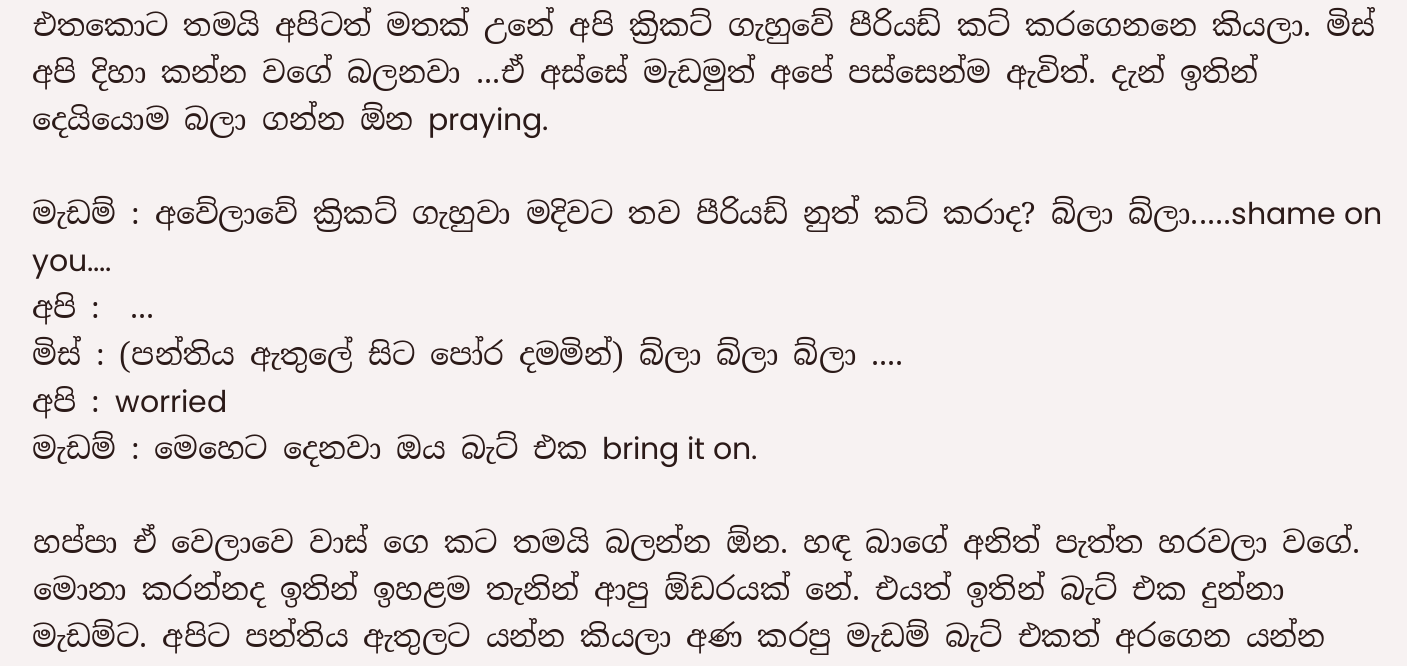එතකොට තමයි අපිටත් මතක් උනේ අපි ක්‍රිකට් ගැහුවේ පීරියඩ් කට් කරගෙනනෙ කියලා. මිස් අපි දිහා කන්න වගේ බලනවා ...ඒ අස්සේ මැඩමුත් අපේ පස්සෙන්ම ඇවිත්. දැන් ඉතින් දෙයියොම බලා ගන්න ඕන praying.

මැඩම් : අවේලාවේ ක්‍රිකට් ගැහුවා මදිවට තව පීරියඩ් නුත් කට් කරාද? බ්ලා බ්ලා.....shame on you....
අපි :  ...
මිස් : (පන්තිය ඇතුලේ සිට පෝර දමමින්) බ්ලා බ්ලා බ්ලා ....
අපි : worried
මැඩම් : මෙහෙට දෙනවා ඔය බැට් එක bring it on.

හප්පා ඒ වෙලාවෙ වාස් ගෙ කට තමයි බලන්න ඕන. හඳ බාගේ අනිත් පැත්ත හරවලා වගේ.  මොනා කරන්නද ඉතින් ඉහළම තැනින් ආපු ඕඩරයක් නේ. එයත් ඉතින් බැට් එක දුන්නා මැඩම්ට. අපිට පන්තිය ඇතුලට යන්න කියලා අණ කරපු මැඩම් බැට් එකත් අරගෙන යන්න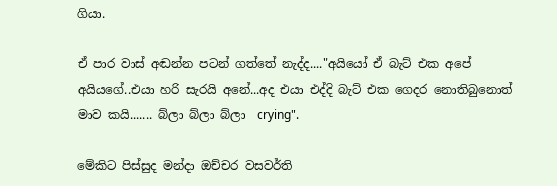ගියා.

ඒ පාර වාස් අඬන්න පටන් ගත්තේ නැද්ද...."අයියෝ ඒ බැට් එක අපේ අයියගේ..එයා හරි සැරයි අනේ...අද එයා එද්දි බැට් එක ගෙදර නොතිබුනොත් මාව කයි....... බ්ලා බ්ලා බ්ලා  crying".

මේකිට පිස්සුද මන්දා ඔච්චර වසවර්ති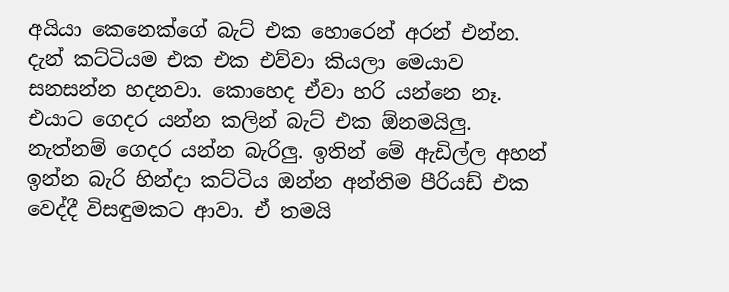අයියා කෙනෙක්ගේ බැට් එක හොරෙන් අරන් එන්න. දැන් කට්ටියම එක එක එව්වා කියලා මෙයාව සනසන්න හදනවා. කොහෙද ඒවා හරි යන්නෙ නෑ. එයාට ගෙදර යන්න කලින් බැට් එක ඕනමයිලු. නැත්නම් ගෙදර යන්න බැරිලු. ඉතින් මේ ඇඩිල්ල අහන් ඉන්න බැරි හින්දා කට්ටිය ඔන්න අන්තිම පීරියඩ් එක වෙද්දී විසඳුමකට ආවා. ඒ තමයි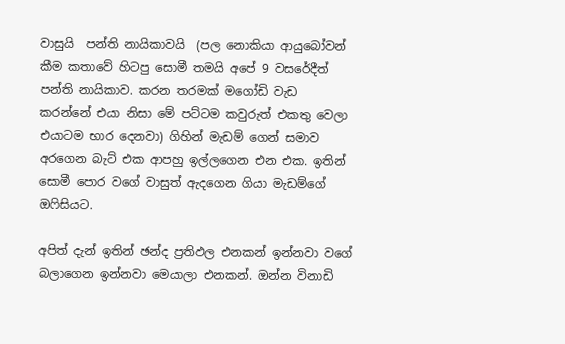වාසුයි  පන්ති නායිකාවයි  (පල නොකියා ආයුබෝවන් කීම කතාවේ හිටපු සොමී තමයි අපේ 9 වසරේදීත් පන්ති නායිකාව. කරන තරමක් මගෝඩි වැඩ කරන්නේ එයා නිසා මේ පට්ටම කවුරුත් එකතු වෙලා එයාටම භාර දෙනවා) ගිහින් මැඩම් ගෙන් සමාව අරගෙන බැට් එක ආපහු ඉල්ලගෙන එන එක. ඉතින් සොමී පොර වගේ වාසුත් ඇදගෙන ගියා මැඩම්ගේ ඔෆිසියට.

අපිත් දැන් ඉතින් ඡන්ද ප්‍රතිඵල එනකන් ඉන්නවා වගේ බලාගෙන ඉන්නවා මෙයාලා එනකන්. ඔන්න විනාඩි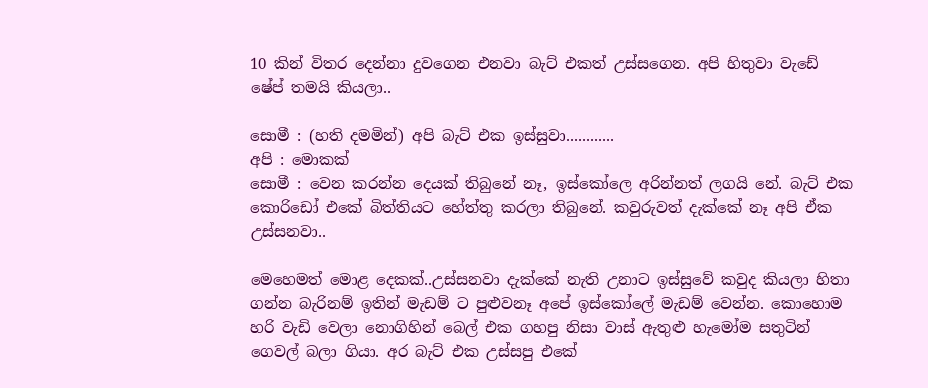10 කින් විතර දෙන්නා දුවගෙන එනවා බැට් එකත් උස්සගෙන. අපි හිතුවා වැඩේ ෂේප් තමයි කියලා..

සොමී : (හති දමමින්) අපි බැට් එක ඉස්සුවා............
අපි : මොකක්
සොමී : වෙන කරන්න දෙයක් තිබුනේ නෑ, ඉස්කෝලෙ අරින්නත් ලගයි නේ. බැට් එක කොරිඩෝ එකේ බිත්තියට හේත්තු කරලා තිබුනේ. කවුරුවත් දැක්කේ නෑ අපි ඒක උස්සනවා..

මෙහෙමත් මොළ දෙකක්..උස්සනවා දැක්කේ නැති උනාට ඉස්සුවේ කවුද කියලා හිතා ගන්න බැරිනම් ඉතින් මැඩම් ට පුළුවනෑ අපේ ඉස්කෝලේ මැඩම් වෙන්න. කොහොම හරි වැඩි වෙලා නොගිහින් බෙල් එක ගහපු නිසා වාස් ඇතුළු හැමෝම සතුටින් ගෙවල් බලා ගියා. අර බැට් එක උස්සපු එකේ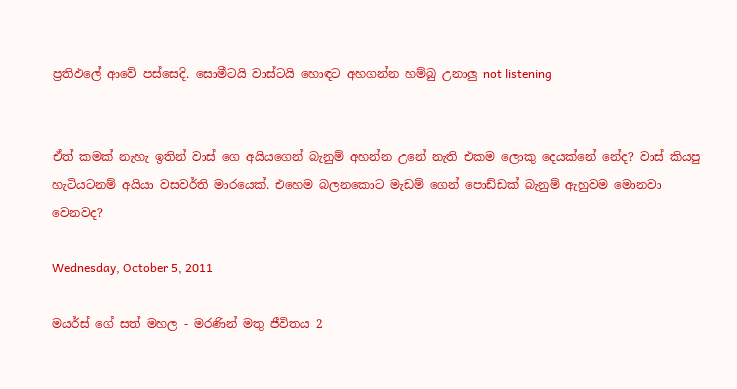ප්‍රතිඵලේ ආවේ පස්සෙදි. සොමීටයි වාස්ටයි හොඳට අහගන්න හම්බු උනාලු not listening


ඒත් කමක් නැහැ ඉතින් වාස් ගෙ අයියගෙන් බැනුම් අහන්න උනේ නැති එකම ලොකු දෙයක්නේ නේද? වාස් කියපු හැටියටනම් අයියා වසවර්ති මාරයෙක්. එහෙම බලනකොට මැඩම් ගෙන් පොඩ්ඩක් බැනුම් ඇහුවම මොනවා වෙනවද?

Wednesday, October 5, 2011

මයර්ස් ගේ සත් මහල - මරණින් මතු ජීවිතය 2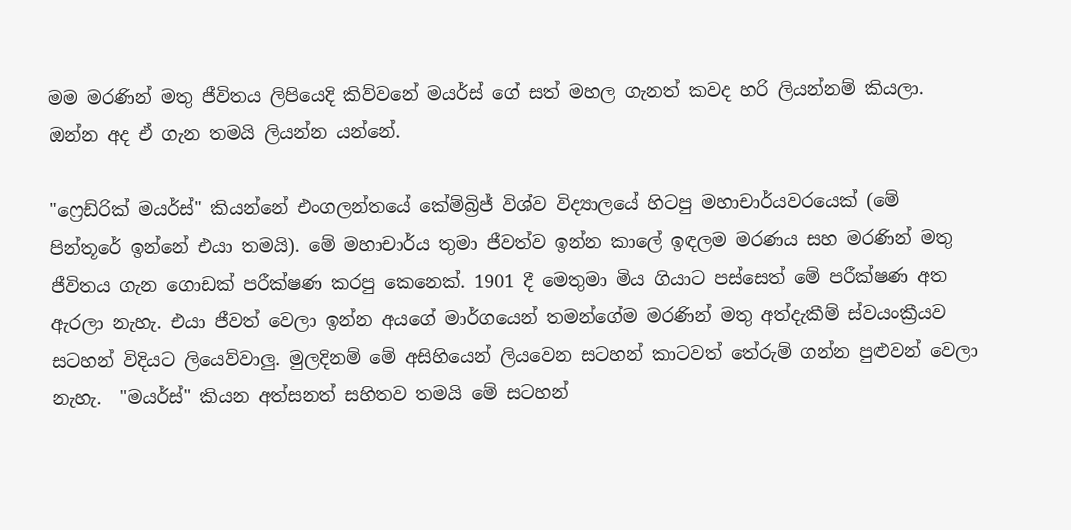මම මරණින් මතු ජීවිතය ලිපියෙදි කිව්වනේ මයර්ස් ගේ සත් මහල ගැනත් කවද හරි ලියන්නම් කියලා. ඔන්න අද ඒ ගැන තමයි ලියන්න යන්නේ.

"ෆ්‍රෙඩ්රික් මයර්ස්" කියන්නේ එංගලන්තයේ කේම්බ්‍රිජ් විශ්ව විද්‍යාලයේ හිටපු මහාචාර්යවරයෙක් (මේ පින්තූරේ ඉන්නේ එයා තමයි). මේ මහාචාර්ය තුමා ජීවත්ව ඉන්න කාලේ ඉඳලම මරණය සහ මරණින් මතු ජීවිතය ගැන ගොඩක් පරීක්ෂණ කරපු කෙනෙක්. 1901 දී මෙතුමා මිය ගියාට පස්සෙත් මේ පරීක්ෂණ අත ඇරලා නැහැ. එයා ජීවත් වෙලා ඉන්න අයගේ මාර්ගයෙන් තමන්ගේම මරණින් මතු අත්දැකීම් ස්වයංක්‍රීයව සටහන් විදියට ලියෙව්වාලු. මුලදිනම් මේ අසිහියෙන් ලියවෙන සටහන් කාටවත් තේරුම් ගන්න පුළුවන් වෙලා නැහැ.  "මයර්ස්" කියන අත්සනත් සහිතව තමයි මේ සටහන්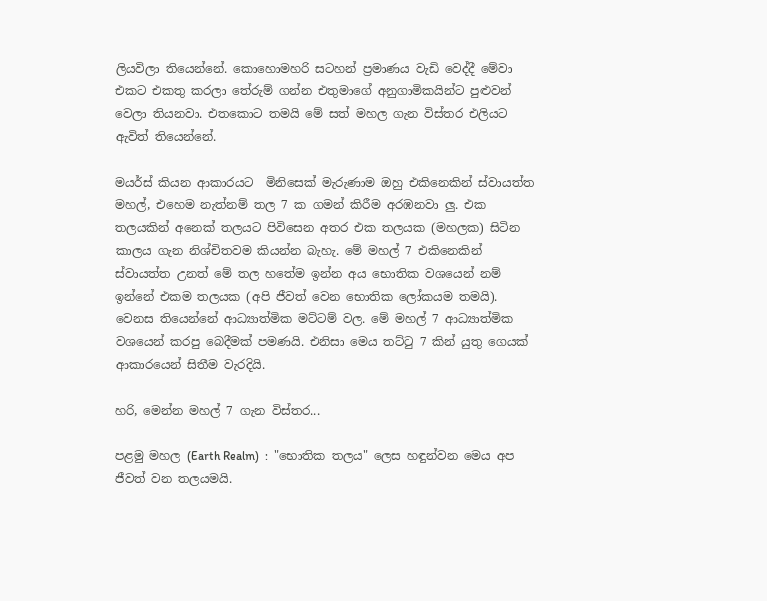ලියවිලා තියෙන්නේ. කොහොමහරි සටහන් ප්‍රමාණය වැඩි වෙද්දී මේවා එකට එකතු කරලා තේරුම් ගන්න එතුමාගේ අනුගාමිකයින්ට පුළුවන් වෙලා තියනවා. එතකොට තමයි මේ සත් මහල ගැන විස්තර එලියට ඇවිත් තියෙන්නේ.

මයර්ස් කියන ආකාරයට  මිනිසෙක් මැරුණාම ඔහු එකිනෙකින් ස්වායත්ත මහල්, එහෙම නැත්නම් තල 7 ක ගමන් කිරීම අරඹනවා ලු. එක තලයකින් අනෙක් තලයට පිවිසෙන අතර එක තලයක (මහලක) සිටින කාලය ගැන නිශ්චිතවම කියන්න බැහැ. මේ මහල් 7 එකිනෙකින් ස්වායත්ත උනත් මේ තල හතේම ඉන්න අය භොතික වශයෙන් නම් ඉන්නේ එකම තලයක (අපි ජීවත් වෙන භොතික ලෝකයම තමයි). වෙනස තියෙන්නේ ආධ්‍යාත්මික මට්ටම් වල. මේ මහල් 7 ආධ්‍යාත්මික වශයෙන් කරපු බෙදීමක් පමණයි. එනිසා මෙය තට්ටු 7 කින් යුතු ගෙයක් ආකාරයෙන් සිතීම වැරදියි.

හරි, මෙන්න මහල් 7 ගැන විස්තර...

පළමු මහල (Earth Realm)  :  "භොතික තලය" ලෙස හඳුන්වන මෙය අප ජීවත් වන තලයමයි.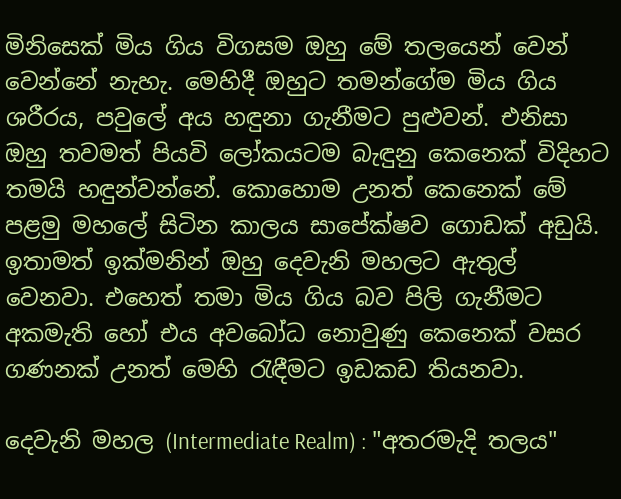මිනිසෙක් මිය ගිය විගසම ඔහු මේ තලයෙන් වෙන් වෙන්නේ නැහැ. මෙහිදී ඔහුට තමන්ගේම මිය ගිය ශරීරය, පවුලේ අය හඳුනා ගැනීමට පුළුවන්. එනිසා ඔහු තවමත් පියවි ලෝකයටම බැඳුනු කෙනෙක් විදිහට තමයි හඳුන්වන්නේ. කොහොම උනත් කෙනෙක් මේ පළමු මහලේ සිටින කාලය සාපේක්ෂව ගොඩක් අඩුයි. ඉතාමත් ඉක්මනින් ඔහු දෙවැනි මහලට ඇතුල් වෙනවා. එහෙත් තමා මිය ගිය බව පිලි ගැනීමට අකමැති හෝ එය අවබෝධ නොවුණු කෙනෙක් වසර ගණනක් උනත් මෙහි රැඳීමට ඉඩකඩ තියනවා.

දෙවැනි මහල (Intermediate Realm) : "අතරමැදි තලය"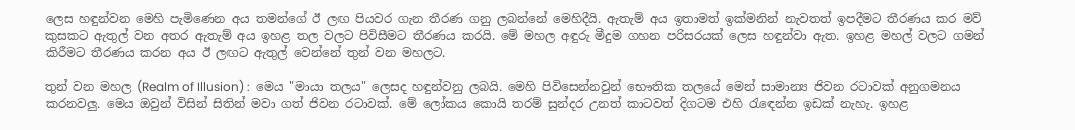ලෙස හඳුන්වන මෙහි පැමිණෙන අය තමන්ගේ ඊ ලඟ පියවර ගැන තීරණ ගනු ලබන්නේ මෙහිදීයි. ඇතැම් අය ඉතාමත් ඉක්මනින් නැවතත් ඉපදීමට තීරණය කර මව් කුසකට ඇතුල් වන අතර ඇතැම් අය ඉහළ තල වලට පිවිසීමට තීරණය කරයි. මේ මහල අඳුරු මීදුම ගහන පරිසරයක් ලෙස හඳුන්වා ඇත. ඉහළ මහල් වලට ගමන් කිරීමට තීරණය කරන අය ඊ ලඟට ඇතුල් වෙන්නේ තුන් වන මහලට.

තුන් වන මහල (Realm of Illusion) :  මෙය "මායා තලය" ලෙසද හඳුන්වනු ලබයි. මෙහි පිවිසෙන්නවුන් භෞතික තලයේ මෙන් සාමාන්‍ය ජිවන රටාවක් අනුගමනය කරනවලු. මෙය ඔවුන් විසින් සිතින් මවා ගත් ජිවන රටාවක්. මේ ලෝකය කොයි තරම් සුන්දර උනත් කාටවත් දිගටම එහි රැඳෙන්න ඉඩක් නැහැ. ඉහළ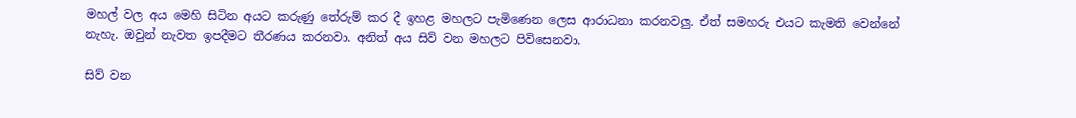මහල් වල අය මෙහි සිටින අයට කරුණු තේරුම් කර දී ඉහළ මහලට පැමිණෙන ලෙස ආරාධනා කරනවලු. ඒත් සමහරු එයට කැමති වෙන්නේ නැහැ. ඔවුන් නැවත ඉපදීමට තීරණය කරනවා. අනිත් අය සිව් වන මහලට පිවිසෙනවා.

සිව් වන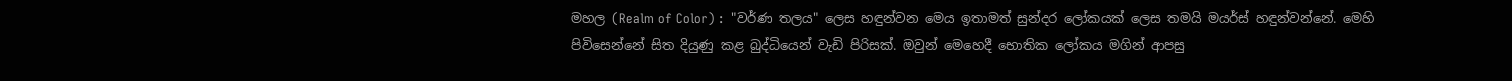මහල (Realm of Color) :  "වර්ණ තලය" ලෙස හඳුන්වන මෙය ඉතාමත් සුන්දර ලෝකයක් ලෙස තමයි මයර්ස් හඳුන්වන්නේ. මෙහි පිවිසෙන්නේ සිත දියුණු කළ බුද්ධියෙන් වැඩි පිරිසක්. ඔවුන් මෙහෙදී භොතික ලෝකය මගින් ආපසු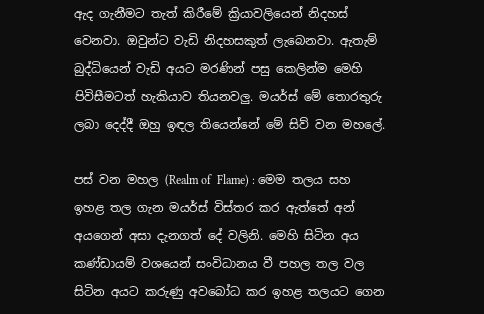ඇද ගැනීමට තැත් කිරීමේ ක්‍රියාවලියෙන් නිදහස් වෙනවා. ඔවුන්ට වැඩි නිදහසකුත් ලැබෙනවා. ඇතැම් බුද්ධියෙන් වැඩි අයට මරණින් පසු කෙලින්ම මෙහි පිවිසීමටත් හැකියාව තියනවලු. මයර්ස් මේ තොරතුරු ලබා දෙද්දී ඔහු ඉඳල තියෙන්නේ මේ සිව් වන මහලේ.

පස් වන මහල (Realm of  Flame) : මෙම තලය සහ ඉහළ තල ගැන මයර්ස් විස්තර කර ඇත්තේ අන් අයගෙන් අසා දැනගත් දේ වලිනි. මෙහි සිටින අය කණ්ඩායම් වශයෙන් සංවිධානය වී පහල තල වල සිටින අයට කරුණු අවබෝධ කර ඉහළ තලයට ගෙන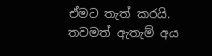ඒමට තැත් කරයි. තවමත් ඇතැම් අය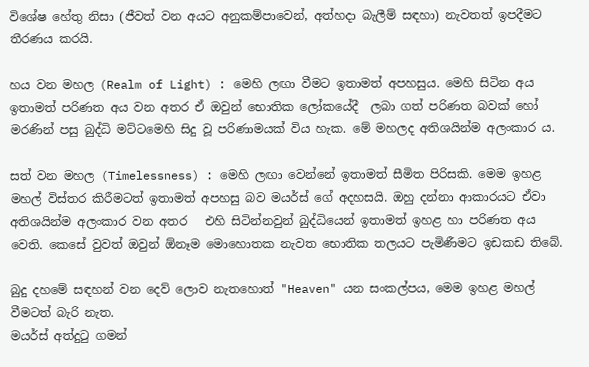විශේෂ හේතු නිසා (ජීවත් වන අයට අනුකම්පාවෙන්, අත්හදා බැලීම් සඳහා) නැවතත් ඉපදීමට තීරණය කරයි.

හය වන මහල (Realm of Light) : මෙහි ලඟා වීමට ඉතාමත් අපහසුය. මෙහි සිටින අය ඉතාමත් පරිණත අය වන අතර ඒ ඔවුන් භොතික ලෝකයේදී  ලබා ගත් පරිණත බවක් හෝ මරණින් පසු බුද්ධි මට්ටමෙහි සිදු වූ පරිණාමයක් විය හැක. මේ මහලද අතිශයින්ම අලංකාර ය.

සත් වන මහල (Timelessness) : මෙහි ලඟා වෙන්නේ ඉතාමත් සීමිත පිරිසකි. මෙම ඉහළ මහල් විස්තර කිරීමටත් ඉතාමත් අපහසු බව මයර්ස් ගේ අදහසයි. ඔහු දන්නා ආකාරයට ඒවා අතිශයින්ම අලංකාර වන අතර   එහි සිටින්නවුන් බුද්ධියෙන් ඉතාමත් ඉහළ හා පරිණත අය වෙති. කෙසේ වුවත් ඔවුන් ඕනෑම මොහොතක නැවත භොතික තලයට පැමිණීමට ඉඩකඩ තිබේ.

බුදු දහමේ සඳහන් වන දෙව් ලොව නැතහොත් "Heaven" යන සංකල්පය, මෙම ඉහළ මහල් වීමටත් බැරි නැත.
මයර්ස් අත්දුටු ගමන්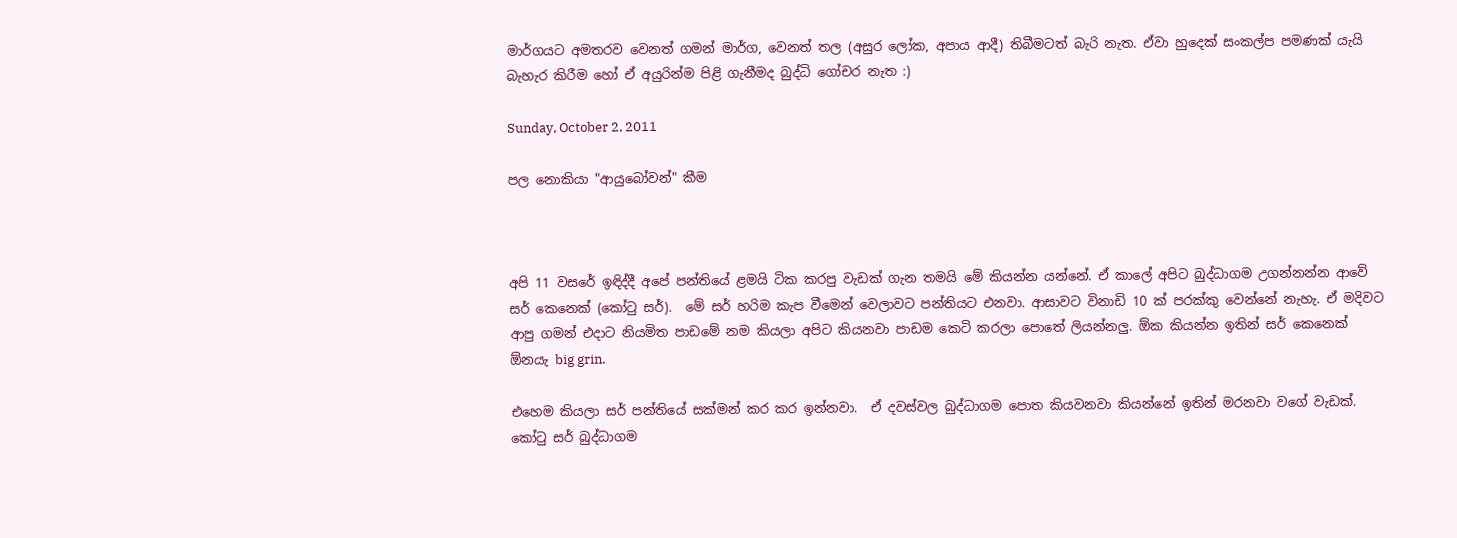මාර්ගයට අමතරව වෙනත් ගමන් මාර්ග, වෙනත් තල (අසුර ලෝක, අපාය ආදී) තිබීමටත් බැරි නැත. ඒවා හුදෙක් සංකල්ප පමණක් යැයි බැහැර කිරීම හෝ ඒ අයුරින්ම පිළි ගැනීමද බුද්ධි ගෝචර නැත :)

Sunday, October 2, 2011

පල නොකියා "ආයුබෝවන්" කීම



අපි 11 වසරේ ඉඳිද්දී අපේ පන්තියේ ළමයි ටික කරපු වැඩක් ගැන තමයි මේ කියන්න යන්නේ. ඒ කාලේ අපිට බුද්ධාගම උගන්නන්න ආවේ සර් කෙනෙක් (කෝටු සර්).  මේ සර් හරිම කැප වීමෙන් වෙලාවට පන්තියට එනවා. ආසාවට විනාඩි 10 ක් පරක්කු වෙන්නේ නැහැ. ඒ මදිවට ආපු ගමන් එදාට නියමිත පාඩමේ නම කියලා අපිට කියනවා පාඩම කෙටි කරලා පොතේ ලියන්නලු. ඕක කියන්න ඉතින් සර් කෙනෙක් ඕනයැ big grin.

එහෙම කියලා සර් පන්තියේ සක්මන් කර කර ඉන්නවා.  ඒ දවස්වල බුද්ධාගම පොත කියවනවා කියන්නේ ඉතින් මරනවා වගේ වැඩක්. කෝටු සර් බුද්ධාගම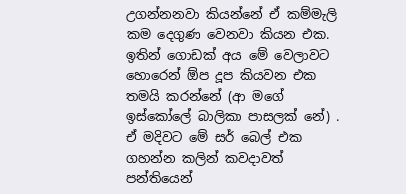උගන්නනවා කියන්නේ ඒ කම්මැලි කම දෙගුණ වෙනවා කියන එක. ඉතින් ගොඩක් අය මේ වෙලාවට හොරෙන් ඕප දූප කියවන එක  තමයි කරන්නේ (ආ මගේ ඉස්කෝලේ බාලිකා පාසලක්‌ නේ) . ඒ මදිවට මේ සර් බෙල් එක ගහන්න කලින් කවදාවත් පන්තියෙන්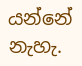යන්නේ නැහැ.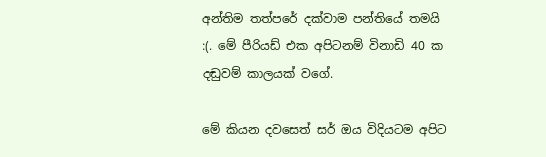අන්තිම තත්පරේ දක්වාම පන්තියේ තමයි :(. මේ පීරියඩ් එක අපිටනම් විනාඩි 40 ක දඬුවම් කාලයක් වගේ.

මේ කියන දවසෙත් සර් ඔය විදියටම අපිට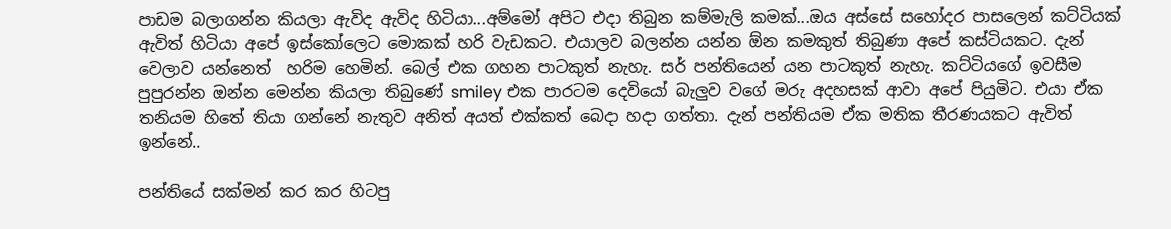පාඩම බලාගන්න කියලා ඇවිද ඇවිද හිටියා...අම්මෝ අපිට එදා තිබුන කම්මැලි කමක්...ඔය අස්සේ සහෝදර පාසලෙන් කට්ටියක් ඇවිත් හිටියා අපේ ඉස්කෝලෙට මොකක් හරි වැඩකට. එයාලව බලන්න යන්න ඕන කමකුත් තිබුණා අපේ කස්ටියකට. දැන් වෙලාව යන්නෙත්  හරිම හෙමින්. බෙල් එක ගහන පාටකුත් නැහැ. සර් පන්තියෙන් යන පාටකුත් නැහැ. කට්ටියගේ ඉවසීම පුපුරන්න ඔන්න මෙන්න කියලා තිබුණේ smiley එක පාරටම දෙවියෝ බැලුව වගේ මරු අදහසක් ආවා අපේ පියුමිට. එයා ඒක තනියම හිතේ තියා ගන්නේ නැතුව අනිත් අයත් එක්කත් බෙදා හදා ගත්තා. දැන් පන්තියම ඒක මතික තීරණයකට ඇවිත් ඉන්නේ..

පන්තියේ සක්මන් කර කර හිටපු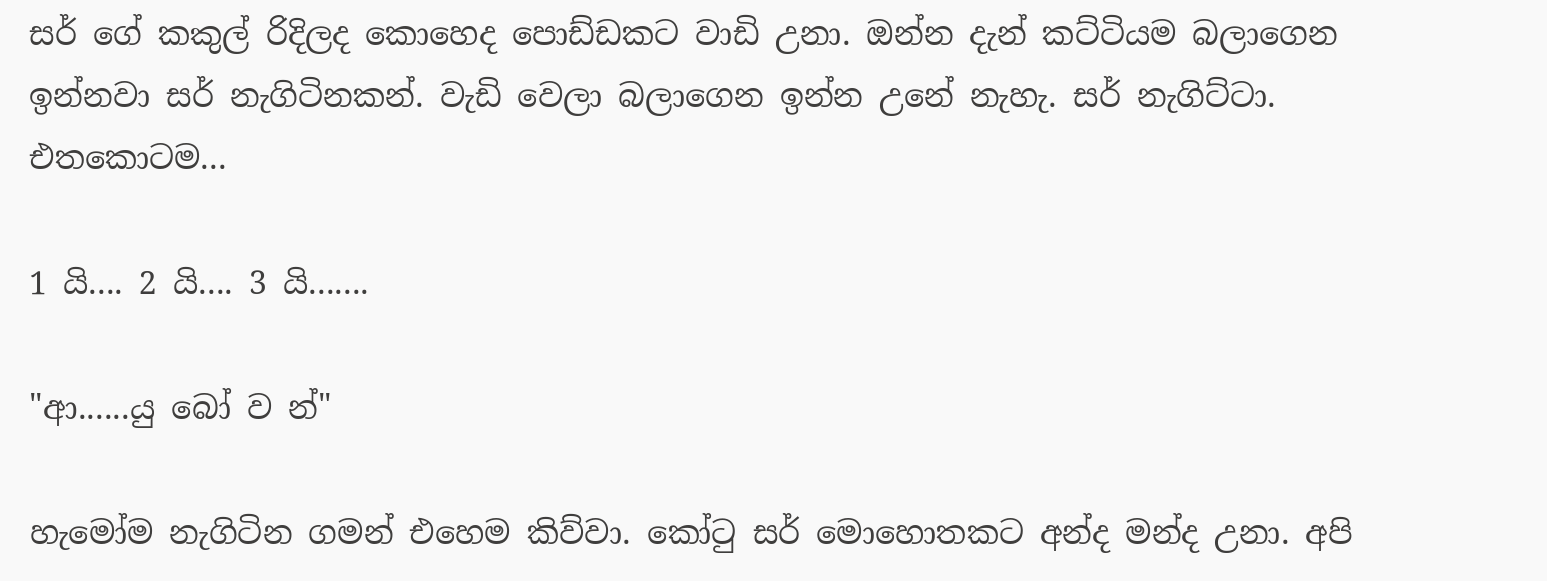සර් ගේ කකුල් රිදිලද කොහෙද පොඩ්ඩකට වාඩි උනා. ඔන්න දැන් කට්ටියම බලාගෙන ඉන්නවා සර් නැගිටිනකන්. වැඩි වෙලා බලාගෙන ඉන්න උනේ නැහැ. සර් නැගිට්ටා. එතකොටම...

1 යි.... 2 යි.... 3 යි.......

"ආ......යු බෝ ව න්"

හැමෝම නැගිටින ගමන් එහෙම කිව්වා. කෝටු සර් මොහොතකට අන්ද මන්ද උනා. අපි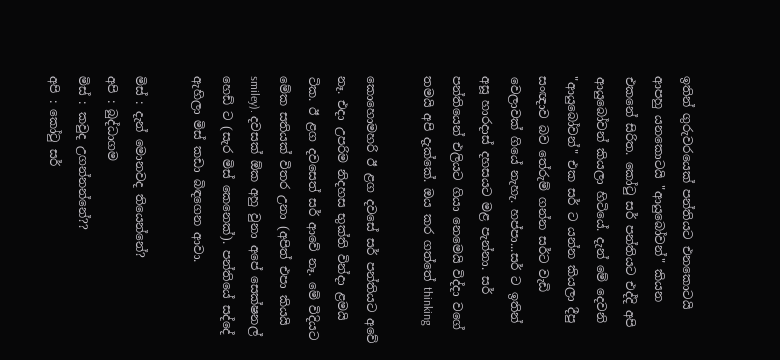ඉතින් ගුරුවරයෙක් පන්තියට එනකොටයි ආපහු යනකොටයි "ආයුබෝවන්" කියන එකනේ සිරිත. කෝටු සර් පන්තියට එද්දි අපි ආයුබෝවන් කියලා හිටියේ. දැන් මේ දෙවනි "ආයුබෝවන්" එක සර් ට යන්න කියලා දීපු සංඥාව බව තේරුම් ගන්න සර්ට වැඩි වෙලාවක් ගියේ නැහැ. හප්පා...සර් ට ඉතින් අසූ හාරදාස් දහසයට මළ පැන්නා. සර් පන්තියෙන් එලියට ගියා නෙමෙයි විද්දා වගේ තමයි අපි දැක්කේ. ඔය කර ගත්තේ thinking

කොහොමහරි ඊ ළග දවසේ සර් පන්තියට අවේ නෑ. එදා උපරිම නිදහස භුක්ති වින්දා ළමයි ටික. ඊ ළග දවසෙත් සර් ආවේ නෑ. මේ විදියට මේක සතියක් විතර උනා (අපිත් එපා කියයි smiley). දවසක් ඕක අහු වුනා අපේ සෙක්ෂනල් හෙඩ් ට (සැර මිස් කෙනෙක්). පන්තියේ සද්දේ ඇහිලා මිස් කඩා බිඳගෙන ආවා.

මිස් : දැන් මොනවද තියෙන්නේ?
අපි : බුද්ධාගම
මිස් : කවුද උගන්නන්නේ??
අපි : කෝටු සර්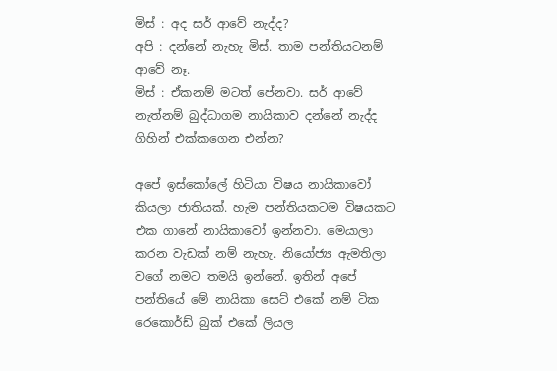මිස් : අද සර් ආවේ නැද්ද?
අපි : දන්නේ නැහැ මිස්. තාම පන්තියටනම් ආවේ නෑ.
මිස් : ඒකනම් මටත් පේනවා. සර් ආවේ නැත්නම් බුද්ධාගම නායිකාව දන්නේ නැද්ද ගිහින් එක්කගෙන එන්න?

අපේ ඉස්කෝලේ හිටියා විෂය නායිකාවෝ කියලා ජාතියක්. හැම පන්තියකටම විෂයකට එක ගානේ නායිකාවෝ ඉන්නවා. මෙයාලා කරන වැඩක් නම් නැහැ. නියෝජ්‍ය ඇමතිලා වගේ නමට තමයි ඉන්නේ. ඉතින් අපේ පන්තියේ මේ නායිකා සෙට් එකේ නම් ටික රෙකොර්ඩ් බුක් එකේ ලියල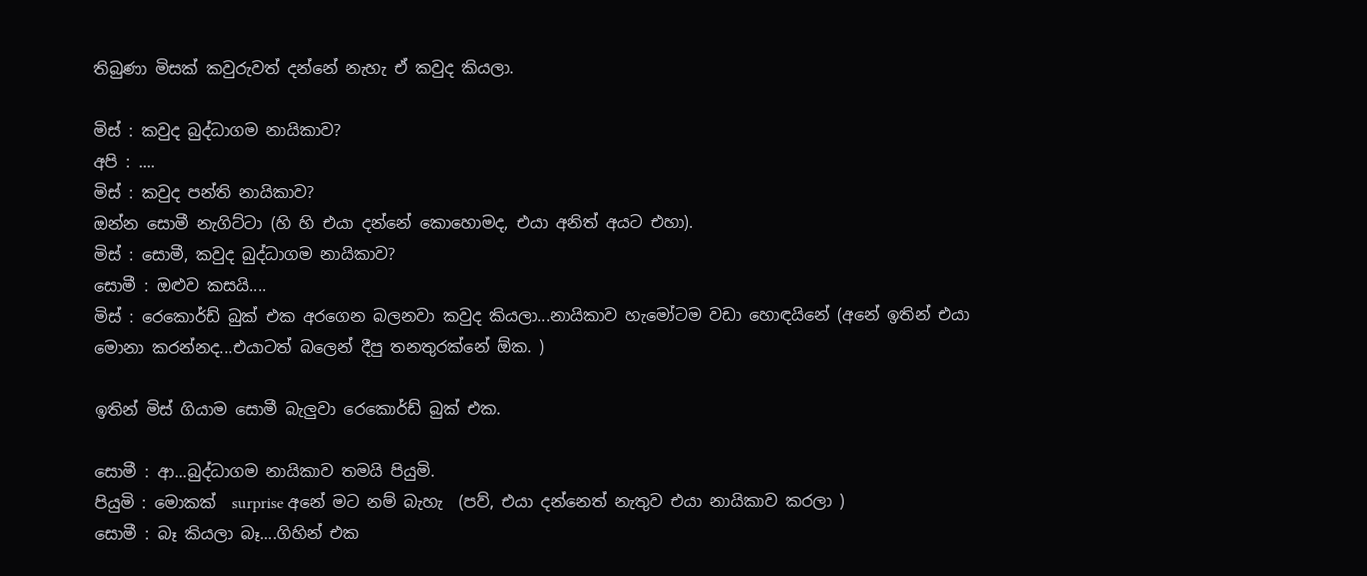තිබුණා මිසක් කවුරුවත් දන්නේ නැහැ ඒ කවුද කියලා.

මිස් : කවුද බුද්ධාගම නායිකාව?
අපි : ....
මිස් : කවුද පන්ති නායිකාව?
ඔන්න සොමී නැගිට්ටා (හි හි එයා දන්නේ කොහොමද, එයා අනිත් අයට එහා).
මිස් : සොමී, කවුද බුද්ධාගම නායිකාව?
සොමී : ඔළුව කසයි....
මිස් : රෙකොර්ඩ් බුක් එක අරගෙන බලනවා කවුද කියලා...නායිකාව හැමෝටම වඩා හොඳයිනේ (අනේ ඉතින් එයා මොනා කරන්නද...එයාටත් බලෙන් දීපු තනතුරක්නේ ඕක. )

ඉතින් මිස් ගියාම සොමී බැලුවා රෙකොර්ඩ් බුක් එක.

සොමී : ආ...බුද්ධාගම නායිකාව තමයි පියුමි.
පියුමි : මොකක්  surprise අනේ මට නම් බැහැ  (පව්, එයා දන්නෙත් නැතුව එයා නායිකාව කරලා )
සොමී : බෑ කියලා බෑ....ගිහින් එක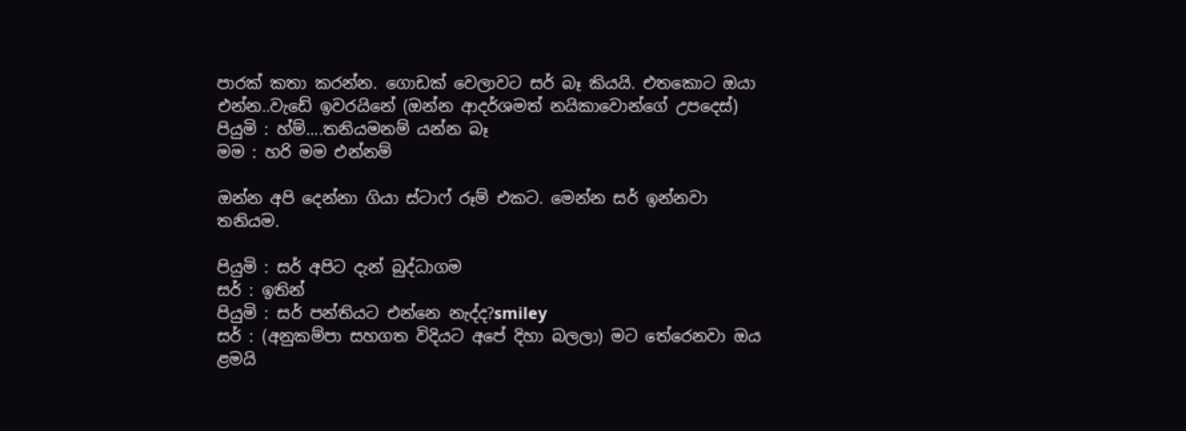පාරක් කතා කරන්න. ගොඩක් වෙලාවට සර් බෑ කියයි. එතකොට ඔයා එන්න..වැඩේ ඉවරයිනේ (ඔන්න ආදර්ශමත් නයිකාවොන්ගේ උපදෙස්)
පියුමි : හ්ම්....තනියමනම් යන්න බෑ
මම : හරි මම එන්නම්

ඔන්න අපි දෙන්නා ගියා ස්ටාෆ් රූම් එකට. මෙන්න සර් ඉන්නවා තනියම.

පියුමි : සර් අපිට දැන් බුද්ධාගම
සර් : ඉතින්
පියුමි : සර් පන්තියට එන්නෙ නැද්ද?smiley
සර් : (අනුකම්පා සහගත විදියට අපේ දිහා බලලා) මට තේරෙනවා ඔය ළමයි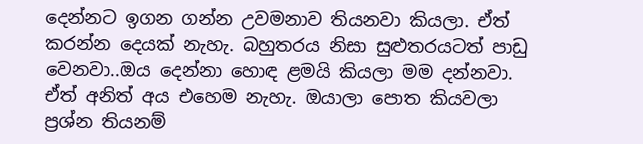දෙන්නට ඉගන ගන්න උවමනාව තියනවා කියලා. ඒත් කරන්න දෙයක් නැහැ. බහුතරය නිසා සුළුතරයටත් පාඩු වෙනවා..ඔය දෙන්නා හොඳ ළමයි කියලා මම දන්නවා. ඒත් අනිත් අය එහෙම නැහැ. ඔයාලා පොත කියවලා ප්‍රශ්න තියනම්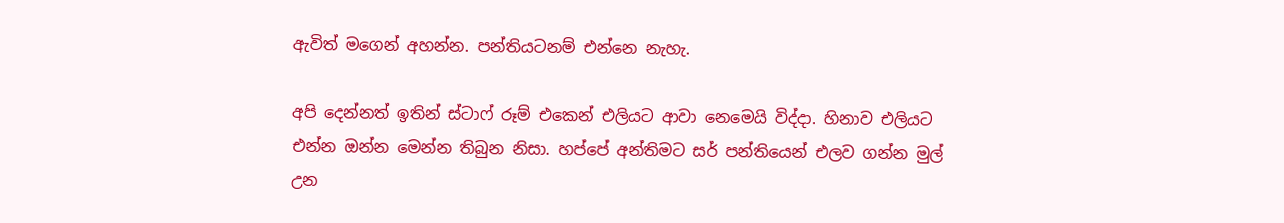ඇවිත් මගෙන් අහන්න. පන්තියටනම් එන්නෙ නැහැ.

අපි දෙන්නත් ඉතින් ස්ටාෆ් රූම් එකෙන් එලියට ආවා නෙමෙයි විද්දා. හිනාව එලියට එන්න ඔන්න මෙන්න තිබුන නිසා. හප්පේ අන්තිමට සර් පන්තියෙන් එලව ගන්න මුල් උන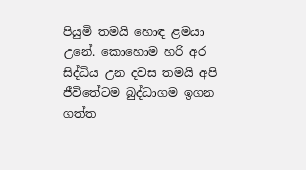පියුමි තමයි හොඳ ළමයා උනේ. කොහොම හරි අර සිද්ධිය උන දවස තමයි අපි ජීවිතේටම බුද්ධාගම ඉගන ගත්ත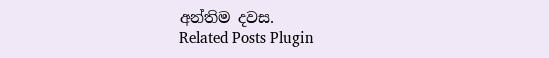අන්තිම දවස.
Related Posts Plugin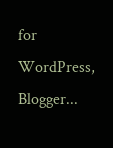for WordPress, Blogger...